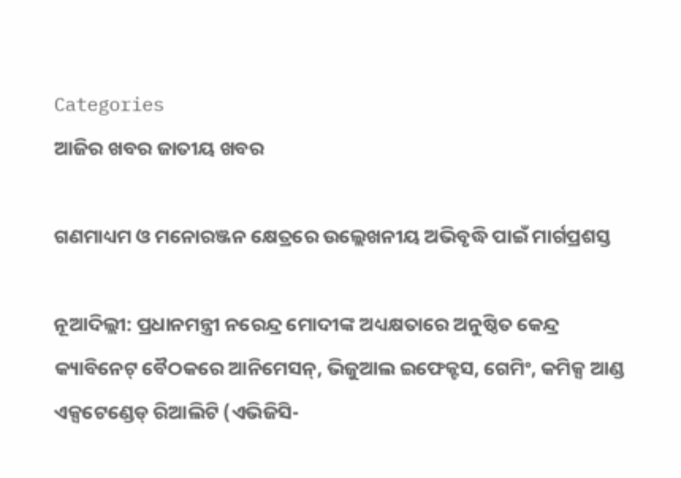Categories
ଆଜିର ଖବର ଜାତୀୟ ଖବର

ଗଣମାଧ୍ୟମ ଓ ମନୋରଞ୍ଜନ କ୍ଷେତ୍ରରେ ଉଲ୍ଲେଖନୀୟ ଅଭିବୃଦ୍ଧି ପାଇଁ ମାର୍ଗପ୍ରଶସ୍ତ

ନୂଆଦିଲ୍ଲୀ: ପ୍ରଧାନମନ୍ତ୍ରୀ ନରେନ୍ଦ୍ର ମୋଦୀଙ୍କ ଅଧ୍ୟକ୍ଷତାରେ ଅନୁଷ୍ଠିତ କେନ୍ଦ୍ର କ୍ୟାବିନେଟ୍‌ ବୈଠକରେ ଆନିମେସନ୍, ଭିଜୁଆଲ ଇଫେକ୍ଟସ, ଗେମିଂ, କମିକ୍ସ ଆଣ୍ଡ ଏକ୍ସଟେଣ୍ଡେଡ୍ ରିଆଲିଟି (ଏଭିଜିସି-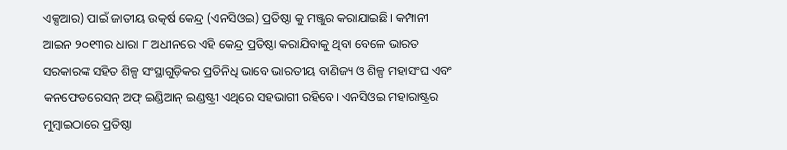ଏକ୍ସଆର) ପାଇଁ ଜାତୀୟ ଉତ୍କର୍ଷ କେନ୍ଦ୍ର (ଏନସିଓଇ) ପ୍ରତିଷ୍ଠା କୁ ମଞ୍ଜୁର କରାଯାଇଛି। କମ୍ପାନୀ ଆଇନ ୨୦୧୩ର ଧାରା ୮ ଅଧୀନରେ ଏହି କେନ୍ଦ୍ର ପ୍ରତିଷ୍ଠା କରାଯିବାକୁ ଥିବା ବେଳେ ଭାରତ ସରକାରଙ୍କ ସହିତ ଶିଳ୍ପ ସଂସ୍ଥାଗୁଡ଼ିକର ପ୍ରତିନିଧି ଭାବେ ଭାରତୀୟ ବାଣିଜ୍ୟ ଓ ଶିଳ୍ପ ମହାସଂଘ ଏବଂ କନଫେଡରେସନ୍‌ ଅଫ୍‌ ଇଣ୍ଡିଆନ୍‌ ଇଣ୍ଡଷ୍ଟ୍ରୀ ଏଥିରେ ସହଭାଗୀ ରହିବେ। ଏନସିଓଇ ମହାରାଷ୍ଟ୍ରର ମୁମ୍ବାଇଠାରେ ପ୍ରତିଷ୍ଠା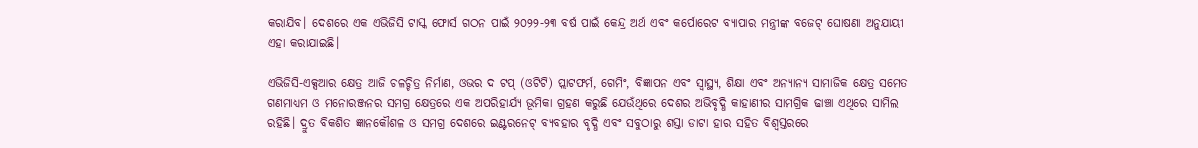କରାଯିବ। ଦେଶରେ ଏକ ଏଭିଜିସି ଟାସ୍କ ଫୋର୍ସ ଗଠନ ପାଇଁ ୨୦୨୨-୨୩ ବର୍ଷ ପାଇଁ କେନ୍ଦ୍ର ଅର୍ଥ ଏବଂ କର୍ପୋରେଟ ବ୍ୟାପାର ମନ୍ତ୍ରୀଙ୍କ ବଜେଟ୍ ଘୋଷଣା ଅନୁଯାୟୀ ଏହା କରାଯାଇଛି।

ଏଭିଜିସି-ଏକ୍ସଆର କ୍ଷେତ୍ର ଆଜି ଚଳଚ୍ଚିତ୍ର ନିର୍ମାଣ, ଓଭର ଦ ଟପ୍ (ଓଟିଟି) ପ୍ଲାଟଫର୍ମ, ଗେମିଂ, ବିଜ୍ଞାପନ ଏବଂ ସ୍ୱାସ୍ଥ୍ୟ, ଶିକ୍ଷା ଏବଂ ଅନ୍ୟାନ୍ୟ ସାମାଜିକ କ୍ଷେତ୍ର ସମେତ ଗଣମାଧ୍ୟମ ଓ ମନୋରଞ୍ଜନର ସମଗ୍ର କ୍ଷେତ୍ରରେ ଏକ ଅପରିହାର୍ଯ୍ୟ ଭୂମିକା ଗ୍ରହଣ କରୁଛି ଯେଉଁଥିରେ ଦେଶର ଅଭିବୃଦ୍ଧି କାହାଣୀର ସାମଗ୍ରିକ ଢାଞ୍ଚା ଏଥିରେ ସାମିଲ ରହିଛି। ଦ୍ରୁତ ବିକଶିତ ଜ୍ଞାନକୌଶଳ ଓ ସମଗ୍ର ଦେଶରେ ଇଣ୍ଟରନେଟ୍ ବ୍ୟବହାର ବୃଦ୍ଧି ଏବଂ ସବୁଠାରୁ ଶସ୍ତା ଡାଟା ହାର ସହିତ ବିଶ୍ୱସ୍ତରରେ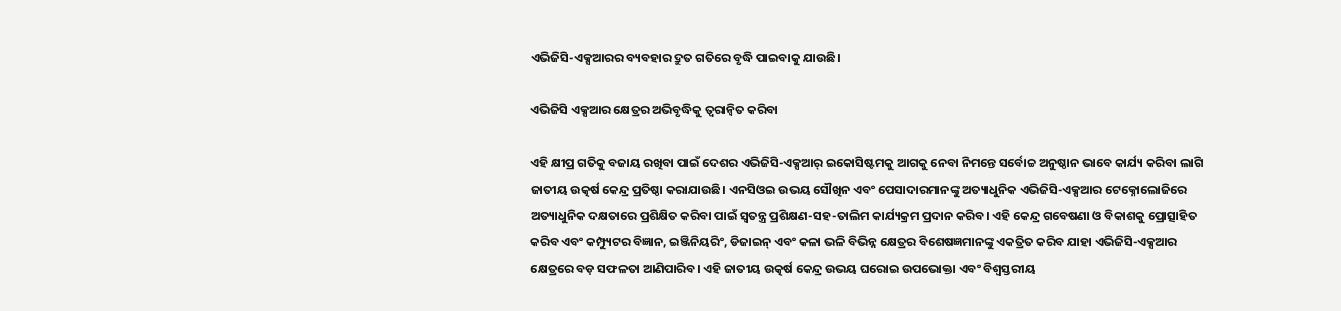ଏଭିଜିସି-ଏକ୍ସଆରର ବ୍ୟବହାର ଦ୍ରୁତ ଗତିରେ ବୃଦ୍ଧି ପାଇବାକୁ ଯାଉଛି।

ଏଭିଜିସି ଏକ୍ସଆର କ୍ଷେତ୍ରର ଅଭିବୃଦ୍ଧିକୁ ତ୍ୱରାନ୍ୱିତ କରିବା

ଏହି କ୍ଷୀପ୍ର ଗତିକୁ ବଜାୟ ରଖିବା ପାଇଁ ଦେଶର ଏଭିଜିସି-ଏକ୍ସଆର୍ ଇକୋସିଷ୍ଟମକୁ ଆଗକୁ ନେବା ନିମନ୍ତେ ସର୍ବୋଚ୍ଚ ଅନୁଷ୍ଠାନ ଭାବେ କାର୍ଯ୍ୟ କରିବା ଲାଗି ଜାତୀୟ ଉତ୍କର୍ଷ କେନ୍ଦ୍ର ପ୍ରତିଷ୍ଠା କରାଯାଉଛି। ଏନସିଓଇ ଉଭୟ ସୌଖିନ ଏବଂ ପେସାଦାରମାନଙ୍କୁ ଅତ୍ୟାଧୁନିକ ଏଭିଜିସି-ଏକ୍ସଆର ଟେକ୍ନୋଲୋଜିରେ ଅତ୍ୟାଧୁନିକ ଦକ୍ଷତାରେ ପ୍ରଶିକ୍ଷିତ କରିବା ପାଇଁ ସ୍ୱତନ୍ତ୍ର ପ୍ରଶିକ୍ଷଣ-ସହ-ତାଲିମ କାର୍ଯ୍ୟକ୍ରମ ପ୍ରଦାନ କରିବ। ଏହି କେନ୍ଦ୍ର ଗବେଷଣା ଓ ବିକାଶକୁ ପ୍ରୋତ୍ସାହିତ କରିବ ଏବଂ କମ୍ପ୍ୟୁଟର ବିଜ୍ଞାନ, ଇଞ୍ଜିନିୟରିଂ, ଡିଜାଇନ୍ ଏବଂ କଳା ଭଳି ବିଭିନ୍ନ କ୍ଷେତ୍ରର ବିଶେଷଜ୍ଞମାନଙ୍କୁ ଏକତ୍ରିତ କରିବ ଯାହା ଏଭିଜିସି-ଏକ୍ସଆର କ୍ଷେତ୍ରରେ ବଡ଼ ସଫଳତା ଆଣିପାରିବ। ଏହି ଜାତୀୟ ଉତ୍କର୍ଷ କେନ୍ଦ୍ର ଉଭୟ ଘରୋଇ ଉପଭୋକ୍ତା ଏବଂ ବିଶ୍ୱସ୍ତରୀୟ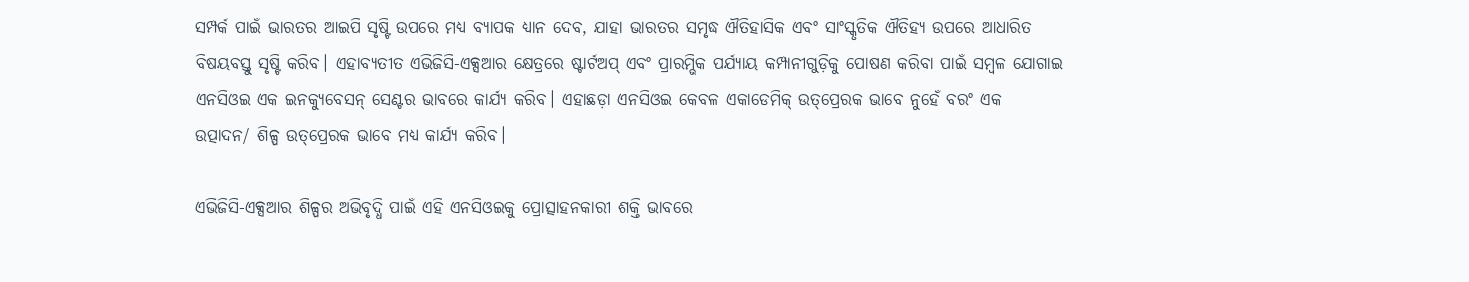ସମ୍ପର୍କ ପାଇଁ ଭାରତର ଆଇପି ସୃଷ୍ଟି ଉପରେ ମଧ୍ୟ ବ୍ୟାପକ ଧ୍ୟାନ ଦେବ, ଯାହା ଭାରତର ସମୃଦ୍ଧ ଐତିହାସିକ ଏବଂ ସାଂସ୍କୃତିକ ଐତିହ୍ୟ ଉପରେ ଆଧାରିତ ବିଷୟବସ୍ତୁ ସୃଷ୍ଟି କରିବ। ଏହାବ୍ୟତୀତ ଏଭିଜିସି-ଏକ୍ସଆର କ୍ଷେତ୍ରରେ ଷ୍ଟାର୍ଟଅପ୍ ଏବଂ ପ୍ରାରମ୍ଭିକ ପର୍ଯ୍ୟାୟ କମ୍ପାନୀଗୁଡ଼ିକୁ ପୋଷଣ କରିବା ପାଇଁ ସମ୍ବଳ ଯୋଗାଇ ଏନସିଓଇ ଏକ ଇନକ୍ୟୁବେସନ୍ ସେଣ୍ଟର ଭାବରେ କାର୍ଯ୍ୟ କରିବ। ଏହାଛଡ଼ା ଏନସିଓଇ କେବଳ ଏକାଡେମିକ୍ ଉତ୍‌ପ୍ରେରକ ଭାବେ ନୁହେଁ ବରଂ ଏକ ଉତ୍ପାଦନ/ ଶିଳ୍ପ ଉତ୍‌ପ୍ରେରକ ଭାବେ ମଧ୍ୟ କାର୍ଯ୍ୟ କରିବ।

ଏଭିଜିସି-ଏକ୍ସଆର ଶିଳ୍ପର ଅଭିବୃଦ୍ଧି ପାଇଁ ଏହି ଏନସିଓଇକୁ ପ୍ରୋତ୍ସାହନକାରୀ ଶକ୍ତି ଭାବରେ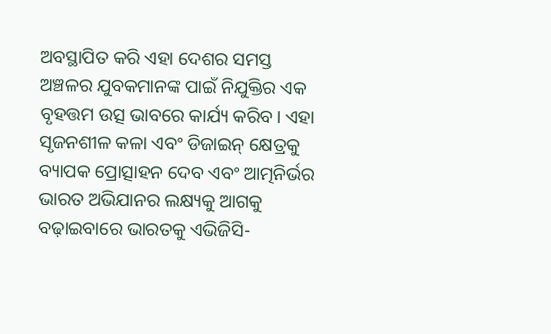ଅବସ୍ଥାପିତ କରି ଏହା ଦେଶର ସମସ୍ତ ଅଞ୍ଚଳର ଯୁବକମାନଙ୍କ ପାଇଁ ନିଯୁକ୍ତିର ଏକ ବୃହତ୍ତମ ଉତ୍ସ ଭାବରେ କାର୍ଯ୍ୟ କରିବ। ଏହା ସୃଜନଶୀଳ କଳା ଏବଂ ଡିଜାଇନ୍ କ୍ଷେତ୍ରକୁ ବ୍ୟାପକ ପ୍ରୋତ୍ସାହନ ଦେବ ଏବଂ ଆତ୍ମନିର୍ଭର ଭାରତ ଅଭିଯାନର ଲକ୍ଷ୍ୟକୁ ଆଗକୁ ବଢ଼ାଇବାରେ ଭାରତକୁ ଏଭିଜିସି-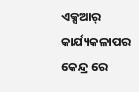ଏକ୍ସଆର୍ କାର୍ଯ୍ୟକଳାପର କେନ୍ଦ୍ର ରେ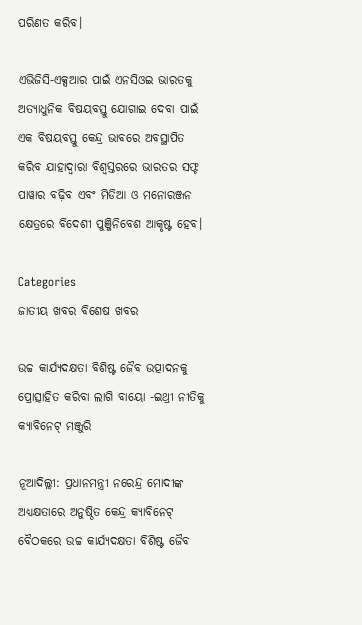ପରିଣତ କରିବ।

ଏଭିଜିସି-ଏକ୍ସଆର ପାଇଁ ଏନସିଓଇ ଭାରତକୁ ଅତ୍ୟାଧୁନିକ ବିଷୟବସ୍ତୁ ଯୋଗାଇ ଦେବା ପାଇଁ ଏକ ବିଷୟବସ୍ତୁ କେନ୍ଦ୍ର ଭାବରେ ଅବସ୍ଥାପିତ କରିବ ଯାହାଦ୍ୱାରା ବିଶ୍ୱସ୍ତରରେ ଭାରତର ସଫ୍ଟ ପାୱାର ବଢ଼ିବ ଏବଂ ମିଡିଆ ଓ ମନୋରଞ୍ଜନ କ୍ଷେତ୍ରରେ ବିଦେଶୀ ପୁଞ୍ଜିନିବେଶ ଆକୃଷ୍ଟ ହେବ।

Categories
ଜାତୀୟ ଖବର ବିଶେଷ ଖବର

ଉଚ୍ଚ କାର୍ଯ୍ୟଦକ୍ଷତା ବିଶିଷ୍ଟ ଜୈବ ଉତ୍ପାଦନକୁ ପ୍ରୋତ୍ସାହିତ କରିବା ଲାଗି ବାୟୋ -ଇଥ୍ରୀ ନୀତିକୁ କ୍ୟାବିନେଟ୍ ମଞ୍ଜୁରି

ନୂଆଦିଲ୍ଲୀ: ପ୍ରଧାନମନ୍ତ୍ରୀ ନରେନ୍ଦ୍ର ମୋଦୀଙ୍କ ଅଧ୍ୟକ୍ଷତାରେ ଅନୁଷ୍ଠିତ କେନ୍ଦ୍ର କ୍ୟାବିନେଟ୍ ବୈଠକରେ ଉଚ୍ଚ କାର୍ଯ୍ୟଦକ୍ଷତା ବିଶିଷ୍ଟ ଜୈବ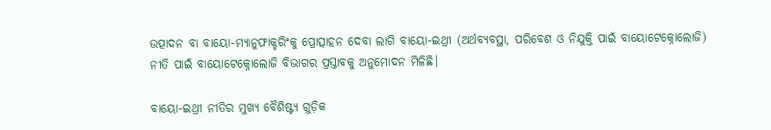ଉତ୍ପାଦନ ବା ବାୟୋ-ମ୍ୟାନୁଫାକ୍ଚରିଂକୁ ପ୍ରୋତ୍ସାହନ ଦେବା ଲାଗି ବାୟୋ-ଇଥ୍ରୀ (ଅର୍ଥବ୍ୟବସ୍ଥା, ପରିବେଶ ଓ ନିଯୁକ୍ତି ପାଇଁ ବାୟୋଟେକ୍ନୋଲୋଜି) ନୀତି ପାଇଁ ବାୟୋଟେକ୍ନୋଲୋଜି ବିଭାଗର ପ୍ରସ୍ତାବକୁ ଅନୁମୋଦନ ମିଳିଛି।

ବାୟୋ-ଇଥ୍ରୀ ନୀତିର ମୁଖ୍ୟ ବୈଶିଷ୍ଟ୍ୟ ଗୁଡ଼ିକ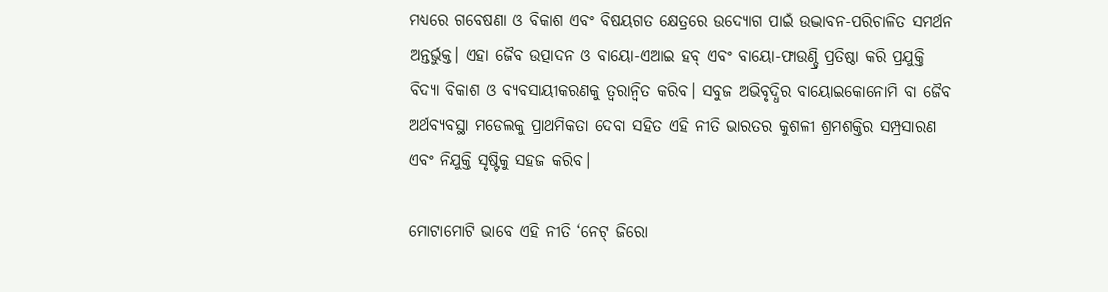ମଧ୍ୟରେ ଗବେଷଣା ଓ ବିକାଶ ଏବଂ ବିଷୟଗତ କ୍ଷେତ୍ରରେ ଉଦ୍ୟୋଗ ପାଇଁ ଉଦ୍ଭାବନ-ପରିଚାଳିତ ସମର୍ଥନ ଅନ୍ତର୍ଭୁକ୍ତ। ଏହା ଜୈବ ଉତ୍ପାଦନ ଓ ବାୟୋ-ଏଆଇ ହବ୍ ଏବଂ ବାୟୋ-ଫାଉଣ୍ଡ୍ରି ପ୍ରତିଷ୍ଠା କରି ପ୍ରଯୁକ୍ତି ବିଦ୍ୟା ବିକାଶ ଓ ବ୍ୟବସାୟୀକରଣକୁ ତ୍ୱରାନ୍ୱିତ କରିବ। ସବୁଜ ଅଭିବୃଦ୍ଧିର ବାୟୋଇକୋନୋମି ବା ଜୈବ ଅର୍ଥବ୍ୟବସ୍ଥା ମଡେଲକୁ ପ୍ରାଥମିକତା ଦେବା ସହିତ ଏହି ନୀତି ଭାରତର କୁଶଳୀ ଶ୍ରମଶକ୍ତିର ସମ୍ପ୍ରସାରଣ ଏବଂ ନିଯୁକ୍ତି ସୃଷ୍ଟିକୁ ସହଜ କରିବ।

ମୋଟାମୋଟି ଭାବେ ଏହି ନୀତି ‘ନେଟ୍ ଜିରୋ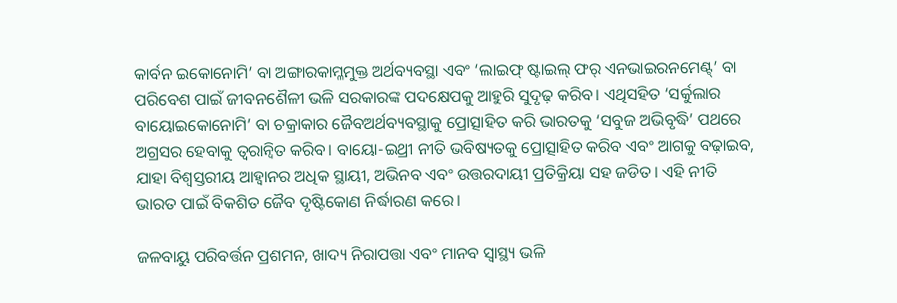କାର୍ବନ ଇକୋନୋମି’ ବା ଅଙ୍ଗାରକାମ୍ଳମୁକ୍ତ ଅର୍ଥବ୍ୟବସ୍ଥା ଏବଂ ‘ଲାଇଫ୍ ଷ୍ଟାଇଲ୍ ଫର୍ ଏନଭାଇରନମେଣ୍ଟ୍’ ବା ପରିବେଶ ପାଇଁ ଜୀବନଶୈଳୀ ଭଳି ସରକାରଙ୍କ ପଦକ୍ଷେପକୁ ଆହୁରି ସୁଦୃଢ଼ କରିବ। ଏଥିସହିତ ‘ସର୍କୁଲାର ବାୟୋଇକୋନୋମି’ ବା ଚକ୍ରାକାର ଜୈବଅର୍ଥବ୍ୟବସ୍ଥାକୁ ପ୍ରୋତ୍ସାହିତ କରି ଭାରତକୁ ‘ସବୁଜ ଅଭିବୃଦ୍ଧି’ ପଥରେ ଅଗ୍ରସର ହେବାକୁ ତ୍ୱରାନ୍ୱିତ କରିବ। ବାୟୋ-ଇଥ୍ରୀ ନୀତି ଭବିଷ୍ୟତକୁ ପ୍ରୋତ୍ସାହିତ କରିବ ଏବଂ ଆଗକୁ ବଢ଼ାଇବ, ଯାହା ବିଶ୍ୱସ୍ତରୀୟ ଆହ୍ୱାନର ଅଧିକ ସ୍ଥାୟୀ, ଅଭିନବ ଏବଂ ଉତ୍ତରଦାୟୀ ପ୍ରତିକ୍ରିୟା ସହ ଜଡିତ। ଏହି ନୀତି ଭାରତ ପାଇଁ ବିକଶିତ ଜୈବ ଦୃଷ୍ଟିକୋଣ ନିର୍ଦ୍ଧାରଣ କରେ।

ଜଳବାୟୁ ପରିବର୍ତ୍ତନ ପ୍ରଶମନ, ଖାଦ୍ୟ ନିରାପତ୍ତା ଏବଂ ମାନବ ସ୍ୱାସ୍ଥ୍ୟ ଭଳି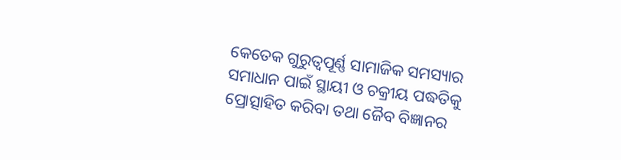କେତେକ ଗୁରୁତ୍ୱପୂର୍ଣ୍ଣ ସାମାଜିକ ସମସ୍ୟାର ସମାଧାନ ପାଇଁ ସ୍ଥାୟୀ ଓ ଚକ୍ରୀୟ ପଦ୍ଧତିକୁ ପ୍ରୋତ୍ସାହିତ କରିବା ତଥା ଜୈବ ବିଜ୍ଞାନର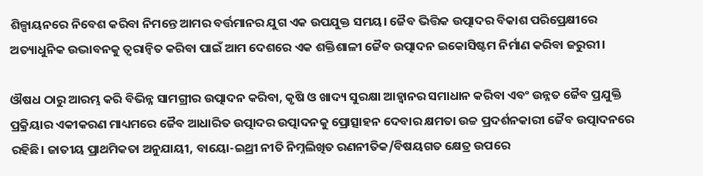ଶିଳ୍ପାୟନରେ ନିବେଶ କରିବା ନିମନ୍ତେ ଆମର ବର୍ତ୍ତମାନର ଯୁଗ ଏକ ଉପଯୁକ୍ତ ସମୟ। ଜୈବ ଭିତ୍ତିକ ଉତ୍ପାଦର ବିକାଶ ପରିପ୍ରେକ୍ଷୀରେ ଅତ୍ୟାଧୁନିକ ଉଦ୍ଭାବନକୁ ତ୍ୱରାନ୍ୱିତ କରିବା ପାଇଁ ଆମ ଦେଶରେ ଏକ ଶକ୍ତିଶାଳୀ ଜୈବ ଉତ୍ପାଦନ ଇକୋସିଷ୍ଟମ ନିର୍ମାଣ କରିବା ଜରୁରୀ।

ଔଷଧ ଠାରୁ ଆରମ୍ଭ କରି ବିଭିନ୍ନ ସାମଗ୍ରୀର ଉତ୍ପାଦନ କରିବା, କୃଷି ଓ ଖାଦ୍ୟ ସୁରକ୍ଷା ଆହ୍ୱାନର ସମାଧାନ କରିବା ଏବଂ ଉନ୍ନତ ଜୈବ ପ୍ରଯୁକ୍ତି ପ୍ରକ୍ରିୟାର ଏକୀକରଣ ମାଧ୍ୟମରେ ଜୈବ ଆଧାରିତ ଉତ୍ପାଦର ଉତ୍ପାଦନକୁ ପ୍ରୋତ୍ସାହନ ଦେବାର କ୍ଷମତା ଉଚ୍ଚ ପ୍ରଦର୍ଶନକାରୀ ଜୈବ ଉତ୍ପାଦନରେ ରହିଛି। ଜାତୀୟ ପ୍ରାଥମିକତା ଅନୁଯାୟୀ, ବାୟୋ-ଇଥ୍ରୀ ନୀତି ନିମ୍ନଲିଖିତ ରଣନୀତିକ/ବିଷୟଗତ କ୍ଷେତ୍ର ଉପରେ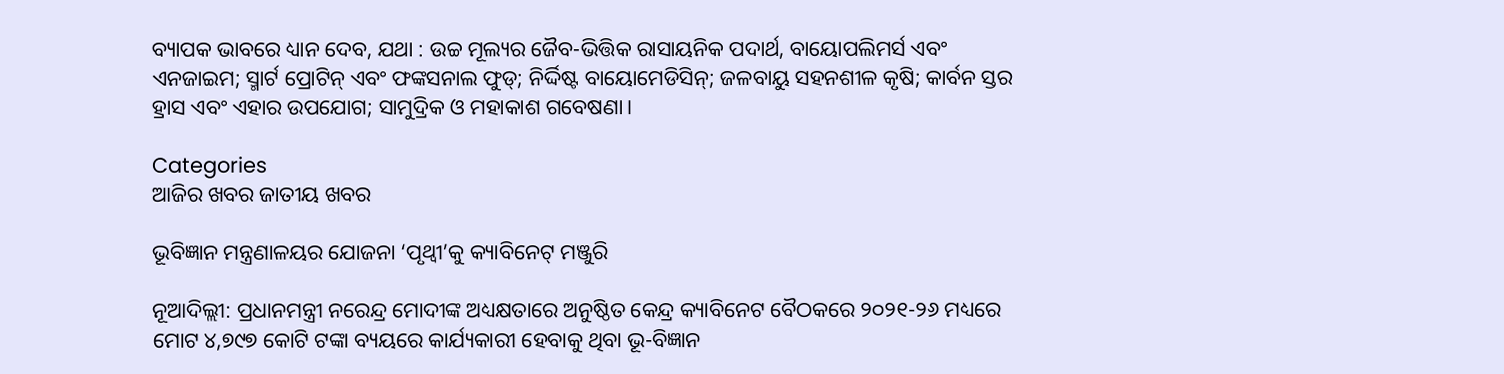ବ୍ୟାପକ ଭାବରେ ଧ୍ୟାନ ଦେବ, ଯଥା : ଉଚ୍ଚ ମୂଲ୍ୟର ଜୈବ-ଭିତ୍ତିକ ରାସାୟନିକ ପଦାର୍ଥ, ବାୟୋପଲିମର୍ସ ଏବଂ ଏନଜାଇମ; ସ୍ମାର୍ଟ ପ୍ରୋଟିନ୍ ଏବଂ ଫଙ୍କସନାଲ ଫୁଡ୍‌; ନିର୍ଦ୍ଦିଷ୍ଟ ବାୟୋମେଡିସିନ୍; ଜଳବାୟୁ ସହନଶୀଳ କୃଷି; କାର୍ବନ ସ୍ତର ହ୍ରାସ ଏବଂ ଏହାର ଉପଯୋଗ; ସାମୁଦ୍ରିକ ଓ ମହାକାଶ ଗବେଷଣା।

Categories
ଆଜିର ଖବର ଜାତୀୟ ଖବର

ଭୂବିଜ୍ଞାନ ମନ୍ତ୍ରଣାଳୟର ଯୋଜନା ‘ପୃଥ୍ୱୀ’କୁ କ୍ୟାବିନେଟ୍‌ ମଞ୍ଜୁରି

ନୂଆଦିଲ୍ଲୀ: ପ୍ରଧାନମନ୍ତ୍ରୀ ନରେନ୍ଦ୍ର ମୋଦୀଙ୍କ ଅଧ୍ୟକ୍ଷତାରେ ଅନୁଷ୍ଠିତ କେନ୍ଦ୍ର କ୍ୟାବିନେଟ ବୈଠକରେ ୨୦୨୧-୨୬ ମଧ୍ୟରେ ମୋଟ ୪,୭୯୭ କୋଟି ଟଙ୍କା ବ୍ୟୟରେ କାର୍ଯ୍ୟକାରୀ ହେବାକୁ ଥିବା ଭୂ-ବିଜ୍ଞାନ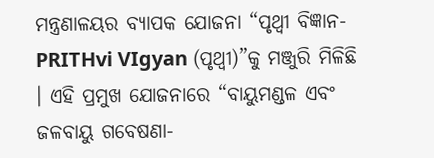ମନ୍ତ୍ରଣାଳୟର ବ୍ୟାପକ ଯୋଜନା “ପୃଥ୍ୱୀ ବିଜ୍ଞାନ- PRITHvi VIgyan (ପୃଥ୍ୱୀ)”କୁ ମଞ୍ଜୁରି ମିଳିଛି । ଏହି ପ୍ରମୁଖ ଯୋଜନାରେ “ବାୟୁମଣ୍ଡଳ ଏବଂ ଜଳବାୟୁ ଗବେଷଣା-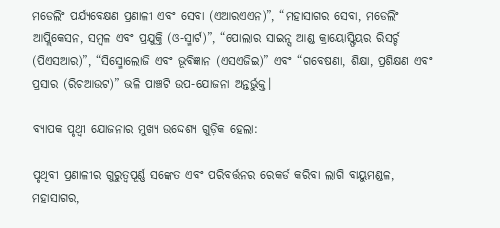ମଡେଲିଂ ପର୍ଯ୍ୟବେକ୍ଷଣ ପ୍ରଣାଳୀ ଏବଂ ସେବା (ଏଆରଏଏନ)”, “ମହାସାଗର ସେବା, ମଡେଲିଂ ଆପ୍ଲିକେସନ, ସମ୍ବଳ ଏବଂ ପ୍ରଯୁକ୍ତି (ଓ-ସ୍ମାର୍ଟ)”, “ପୋଲାର ସାଇନ୍ସ ଆଣ୍ଡ କ୍ରାୟୋସ୍ଫିୟର ରିସର୍ଚ୍ଚ (ପିଏସଆର)”, “ସିସ୍ମୋଲୋଜି ଏବଂ ଭୂବିଜ୍ଞାନ (ଏସଏଜିଇ)” ଏବଂ “ଗବେଷଣା, ଶିକ୍ଷା, ପ୍ରଶିକ୍ଷଣ ଏବଂ ପ୍ରସାର (ରିଚଆଉଟ)” ଭଳି ପାଞ୍ଚଟି ଉପ-ଯୋଜନା ଅନ୍ତର୍ଭୁକ୍ତ।

ବ୍ୟାପକ ପୃଥ୍ୱୀ ଯୋଜନାର ମୁଖ୍ୟ ଉଦ୍ଦେଶ୍ୟ ଗୁଡ଼ିକ ହେଲା:

ପୃଥିବୀ ପ୍ରଣାଳୀର ଗୁରୁତ୍ୱପୂର୍ଣ୍ଣ ସଙ୍କେତ ଏବଂ ପରିବର୍ତ୍ତନର ରେକର୍ଡ କରିବା ଲାଗି ବାୟୁମଣ୍ଡଳ, ମହାସାଗର,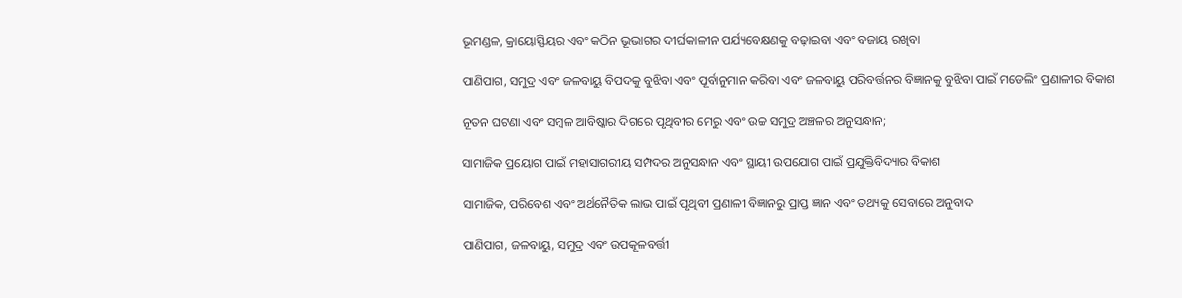ଭୂମଣ୍ଡଳ, କ୍ରାୟୋସ୍ଫିୟର ଏବଂ କଠିନ ଭୂଭାଗର ଦୀର୍ଘକାଳୀନ ପର୍ଯ୍ୟବେକ୍ଷଣକୁ ବଢ଼ାଇବା ଏବଂ ବଜାୟ ରଖିବା

ପାଣିପାଗ, ସମୁଦ୍ର ଏବଂ ଜଳବାୟୁ ବିପଦକୁ ବୁଝିବା ଏବଂ ପୂର୍ବାନୁମାନ କରିବା ଏବଂ ଜଳବାୟୁ ପରିବର୍ତ୍ତନର ବିଜ୍ଞାନକୁ ବୁଝିବା ପାଇଁ ମଡେଲିଂ ପ୍ରଣାଳୀର ବିକାଶ

ନୂତନ ଘଟଣା ଏବଂ ସମ୍ବଳ ଆବିଷ୍କାର ଦିଗରେ ପୃଥିବୀର ମେରୁ ଏବଂ ଉଚ୍ଚ ସମୁଦ୍ର ଅଞ୍ଚଳର ଅନୁସନ୍ଧାନ;

ସାମାଜିକ ପ୍ରୟୋଗ ପାଇଁ ମହାସାଗରୀୟ ସମ୍ପଦର ଅନୁସନ୍ଧାନ ଏବଂ ସ୍ଥାୟୀ ଉପଯୋଗ ପାଇଁ ପ୍ରଯୁକ୍ତିବିଦ୍ୟାର ବିକାଶ

ସାମାଜିକ, ପରିବେଶ ଏବଂ ଅର୍ଥନୈତିକ ଲାଭ ପାଇଁ ପୃଥିବୀ ପ୍ରଣାଳୀ ବିଜ୍ଞାନରୁ ପ୍ରାପ୍ତ ଜ୍ଞାନ ଏବଂ ତଥ୍ୟକୁ ସେବାରେ ଅନୁବାଦ

ପାଣିପାଗ, ଜଳବାୟୁ, ସମୁଦ୍ର ଏବଂ ଉପକୂଳବର୍ତ୍ତୀ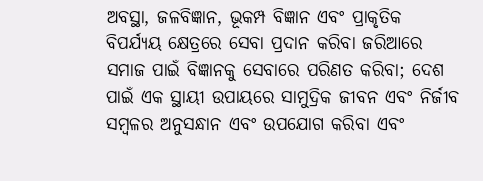ଅବସ୍ଥା, ଜଳବିଜ୍ଞାନ, ଭୂକମ୍ପ ବିଜ୍ଞାନ ଏବଂ ପ୍ରାକୃତିକ ବିପର୍ଯ୍ୟୟ କ୍ଷେତ୍ରରେ ସେବା ପ୍ରଦାନ କରିବା ଜରିଆରେ ସମାଜ ପାଇଁ ବିଜ୍ଞାନକୁ ସେବାରେ ପରିଣତ କରିବା; ଦେଶ ପାଇଁ ଏକ ସ୍ଥାୟୀ ଉପାୟରେ ସାମୁଦ୍ରିକ ଜୀବନ ଏବଂ ନିର୍ଜୀବ ସମ୍ବଳର ଅନୁସନ୍ଧାନ ଏବଂ ଉପଯୋଗ କରିବା ଏବଂ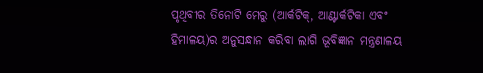ପୃଥିବୀର ତିନୋଟି ମେରୁ (ଆର୍କଟିକ୍, ଆଣ୍ଟାର୍କଟିକା ଏବଂ ହିମାଳୟ)ର ଅନୁସନ୍ଧାନ କରିବା ଲାଗି ଭୂବିଜ୍ଞାନ ମନ୍ତ୍ରଣାଳୟ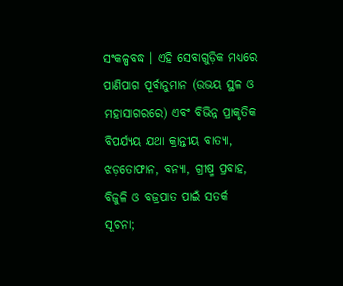ସଂକଳ୍ପବଦ୍ଧ । ଏହି ସେବାଗୁଡ଼ିକ ମଧ୍ୟରେ ପାଣିପାଗ ପୂର୍ବାନୁମାନ (ଉଭୟ ସ୍ଥଳ ଓ ମହାସାଗରରେ) ଏବଂ ବିଭିନ୍ନ ପ୍ରାକୃତିକ ବିପର୍ଯ୍ୟୟ ଯଥା କ୍ରାନ୍ତୀୟ ବାତ୍ୟା, ଝଡ଼ତୋଫାନ, ବନ୍ୟା, ଗ୍ରୀଷ୍ମ ପ୍ରବାହ, ବିଜୁଳି ଓ ବଜ୍ରପାତ ପାଇଁ ସତର୍କ ସୂଚନା;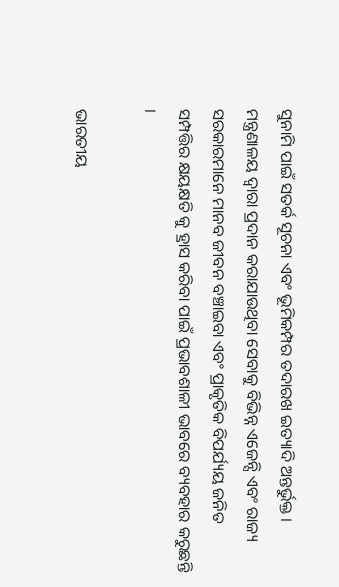ସୁନାମି ପାଇଁ ସତର୍କ ସୂଚନା ଏବଂ ଭୂମିକମ୍ପର ତଦାରଖ ଇତ୍ୟାଦି ଅନ୍ତର୍ଭୁକ୍ତ । ମନ୍ତ୍ରଣାଳୟ ଦ୍ୱାରା ପ୍ରଦାନ କରାଯାଉଥିବା ସେବାକୁ ବିଭିନ୍ନ ଏଜେନ୍ସି ଏବଂ ରାଜ୍ୟ ସରକାରମାନେ ମାନବ ଜୀବନ ବଞ୍ଚାଇବା ଏବଂ ପ୍ରାକୃତିକ ବିପର୍ଯ୍ୟୟ ଜନିତ ସମ୍ପତ୍ତିର କ୍ଷୟକ୍ଷତି କୁ ହ୍ରାସ କରିବା ପାଇଁ ପ୍ରଭାବଶାଳୀ ଭାବରେ ବ୍ୟବହାର କରୁଛନ୍ତି ।

ଭାରତୀୟ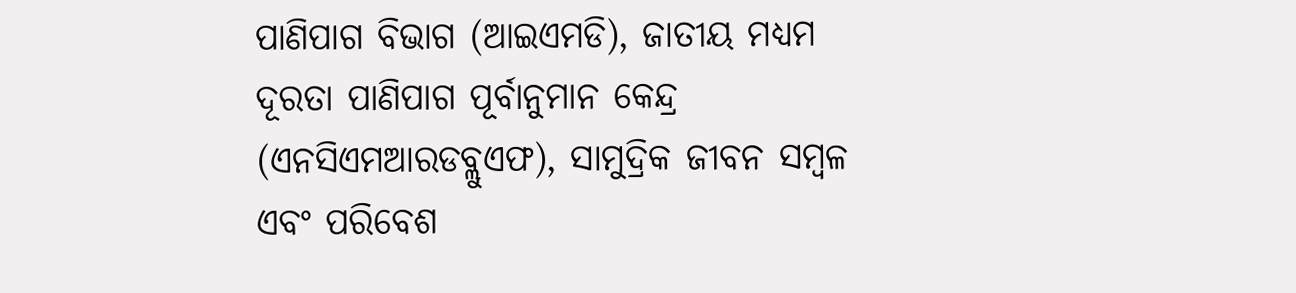ପାଣିପାଗ ବିଭାଗ (ଆଇଏମଡି), ଜାତୀୟ ମଧ୍ୟମ ଦୂରତା ପାଣିପାଗ ପୂର୍ବାନୁମାନ କେନ୍ଦ୍ର (ଏନସିଏମଆରଡବ୍ଲୁଏଫ), ସାମୁଦ୍ରିକ ଜୀବନ ସମ୍ବଳ ଏବଂ ପରିବେଶ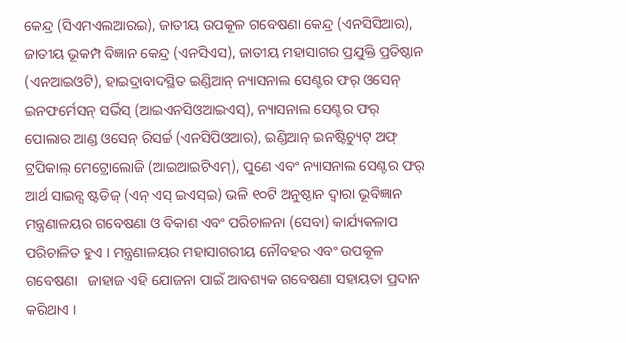କେନ୍ଦ୍ର (ସିଏମଏଲଆରଇ), ଜାତୀୟ ଉପକୂଳ ଗବେଷଣା କେନ୍ଦ୍ର (ଏନସିସିଆର), ଜାତୀୟ ଭୂକମ୍ପ ବିଜ୍ଞାନ କେନ୍ଦ୍ର (ଏନସିଏସ), ଜାତୀୟ ମହାସାଗର ପ୍ରଯୁକ୍ତି ପ୍ରତିଷ୍ଠାନ (ଏନଆଇଓଟି), ହାଇଦ୍ରାବାଦସ୍ଥିତ ଇଣ୍ଡିଆନ୍ ନ୍ୟାସନାଲ ସେଣ୍ଟର ଫର୍ ଓସେନ୍ ଇନଫର୍ମେସନ୍ ସର୍ଭିସ୍ (ଆଇଏନସିଓଆଇଏସ୍), ନ୍ୟାସନାଲ ସେଣ୍ଟର ଫର୍ ପୋଲାର ଆଣ୍ଡ ଓସେନ୍ ରିସର୍ଚ୍ଚ (ଏନସିପିଓଆର), ଇଣ୍ଡିଆନ୍ ଇନଷ୍ଟିଚ୍ୟୁଟ୍ ଅଫ୍ ଟ୍ରପିକାଲ୍ ମେଟ୍ରୋଲୋଜି (ଆଇଆଇଟିଏମ୍), ପୁଣେ ଏବଂ ନ୍ୟାସନାଲ ସେଣ୍ଟର ଫର୍ ଆର୍ଥ ସାଇନ୍ସ ଷ୍ଟଡିଜ୍ (ଏନ୍ ଏସ୍ ଇଏସ୍ଇ) ଭଳି ୧୦ଟି ଅନୁଷ୍ଠାନ ଦ୍ୱାରା ଭୂବିଜ୍ଞାନ ମନ୍ତ୍ରଣାଳୟର ଗବେଷଣା ଓ ବିକାଶ ଏବଂ ପରିଚାଳନା (ସେବା) କାର୍ଯ୍ୟକଳାପ ପରିଚାଳିତ ହୁଏ । ମନ୍ତ୍ରଣାଳୟର ମହାସାଗରୀୟ ନୌବହର ଏବଂ ଉପକୂଳ ଗବେଷଣା   ଜାହାଜ ଏହି ଯୋଜନା ପାଇଁ ଆବଶ୍ୟକ ଗବେଷଣା ସହାୟତା ପ୍ରଦାନ କରିଥାଏ ।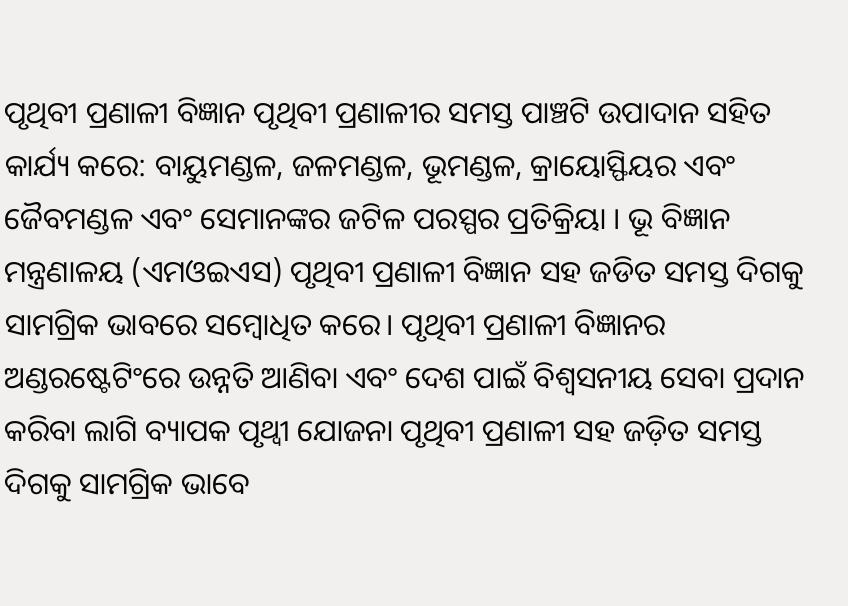ପୃଥିବୀ ପ୍ରଣାଳୀ ବିଜ୍ଞାନ ପୃଥିବୀ ପ୍ରଣାଳୀର ସମସ୍ତ ପାଞ୍ଚଟି ଉପାଦାନ ସହିତ କାର୍ଯ୍ୟ କରେ: ବାୟୁମଣ୍ଡଳ, ଜଳମଣ୍ଡଳ, ଭୂମଣ୍ଡଳ, କ୍ରାୟୋସ୍ଫିୟର ଏବଂ ଜୈବମଣ୍ଡଳ ଏବଂ ସେମାନଙ୍କର ଜଟିଳ ପରସ୍ପର ପ୍ରତିକ୍ରିୟା । ଭୂ ବିଜ୍ଞାନ ମନ୍ତ୍ରଣାଳୟ (ଏମଓଇଏସ) ପୃଥିବୀ ପ୍ରଣାଳୀ ବିଜ୍ଞାନ ସହ ଜଡିତ ସମସ୍ତ ଦିଗକୁ ସାମଗ୍ରିକ ଭାବରେ ସମ୍ବୋଧିତ କରେ। ପୃଥିବୀ ପ୍ରଣାଳୀ ବିଜ୍ଞାନର ଅଣ୍ଡରଷ୍ଟେଟିଂରେ ଉନ୍ନତି ଆଣିବା ଏବଂ ଦେଶ ପାଇଁ ବିଶ୍ୱସନୀୟ ସେବା ପ୍ରଦାନ କରିବା ଲାଗି ବ୍ୟାପକ ପୃଥ୍ୱୀ ଯୋଜନା ପୃଥିବୀ ପ୍ରଣାଳୀ ସହ ଜଡ଼ିତ ସମସ୍ତ ଦିଗକୁ ସାମଗ୍ରିକ ଭାବେ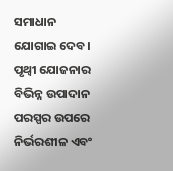ସମାଧାନ ଯୋଗାଇ ଦେବ। ପୃଥ୍ୱୀ ଯୋଜନାର ବିଭିନ୍ନ ଉପାଦାନ ପରସ୍ପର ଉପରେ ନିର୍ଭରଶୀଳ ଏବଂ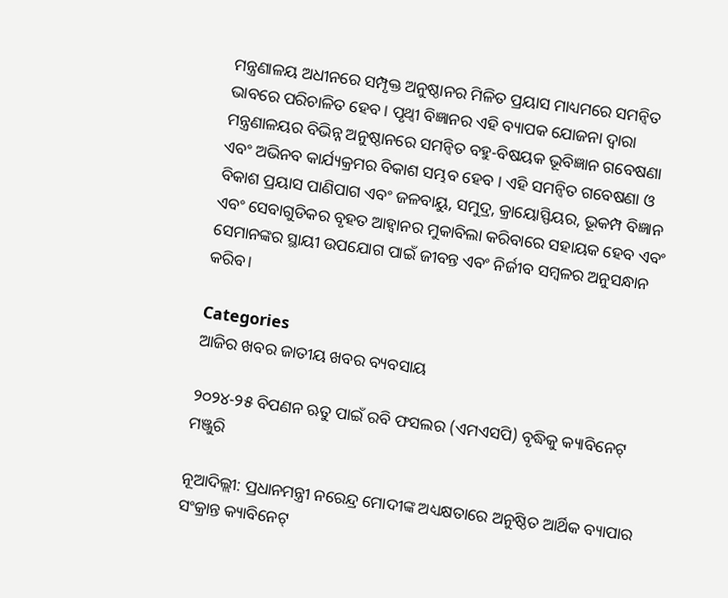ମନ୍ତ୍ରଣାଳୟ ଅଧୀନରେ ସମ୍ପୃକ୍ତ ଅନୁଷ୍ଠାନର ମିଳିତ ପ୍ରୟାସ ମାଧ୍ୟମରେ ସମନ୍ୱିତ ଭାବରେ ପରିଚାଳିତ ହେବ । ପୃଥ୍ୱୀ ବିଜ୍ଞାନର ଏହି ବ୍ୟାପକ ଯୋଜନା ଦ୍ୱାରା ମନ୍ତ୍ରଣାଳୟର ବିଭିନ୍ନ ଅନୁଷ୍ଠାନରେ ସମନ୍ୱିତ ବହୁ-ବିଷୟକ ଭୂବିଜ୍ଞାନ ଗବେଷଣା ଏବଂ ଅଭିନବ କାର୍ଯ୍ୟକ୍ରମର ବିକାଶ ସମ୍ଭବ ହେବ । ଏହି ସମନ୍ୱିତ ଗବେଷଣା ଓ ବିକାଶ ପ୍ରୟାସ ପାଣିପାଗ ଏବଂ ଜଳବାୟୁ, ସମୁଦ୍ର, କ୍ରାୟୋସ୍ଫିୟର, ଭୂକମ୍ପ ବିଜ୍ଞାନ ଏବଂ ସେବାଗୁଡିକର ବୃହତ ଆହ୍ୱାନର ମୁକାବିଲା କରିବାରେ ସହାୟକ ହେବ ଏବଂ ସେମାନଙ୍କର ସ୍ଥାୟୀ ଉପଯୋଗ ପାଇଁ ଜୀବନ୍ତ ଏବଂ ନିର୍ଜୀବ ସମ୍ବଳର ଅନୁସନ୍ଧାନ କରିବ।

Categories
ଆଜିର ଖବର ଜାତୀୟ ଖବର ବ୍ୟବସାୟ

୨୦୨୪-୨୫ ବିପଣନ ଋତୁ ପାଇଁ ରବି ଫସଲର (ଏମଏସପି) ବୃଦ୍ଧିକୁ କ୍ୟାବିନେଟ୍ ମଞ୍ଜୁରି

ନୂଆଦିଲ୍ଲୀ: ପ୍ରଧାନମନ୍ତ୍ରୀ ନରେନ୍ଦ୍ର ମୋଦୀଙ୍କ ଅଧ୍ୟକ୍ଷତାରେ ଅନୁଷ୍ଠିତ ଆର୍ଥିକ ବ୍ୟାପାର ସଂକ୍ରାନ୍ତ କ୍ୟାବିନେଟ୍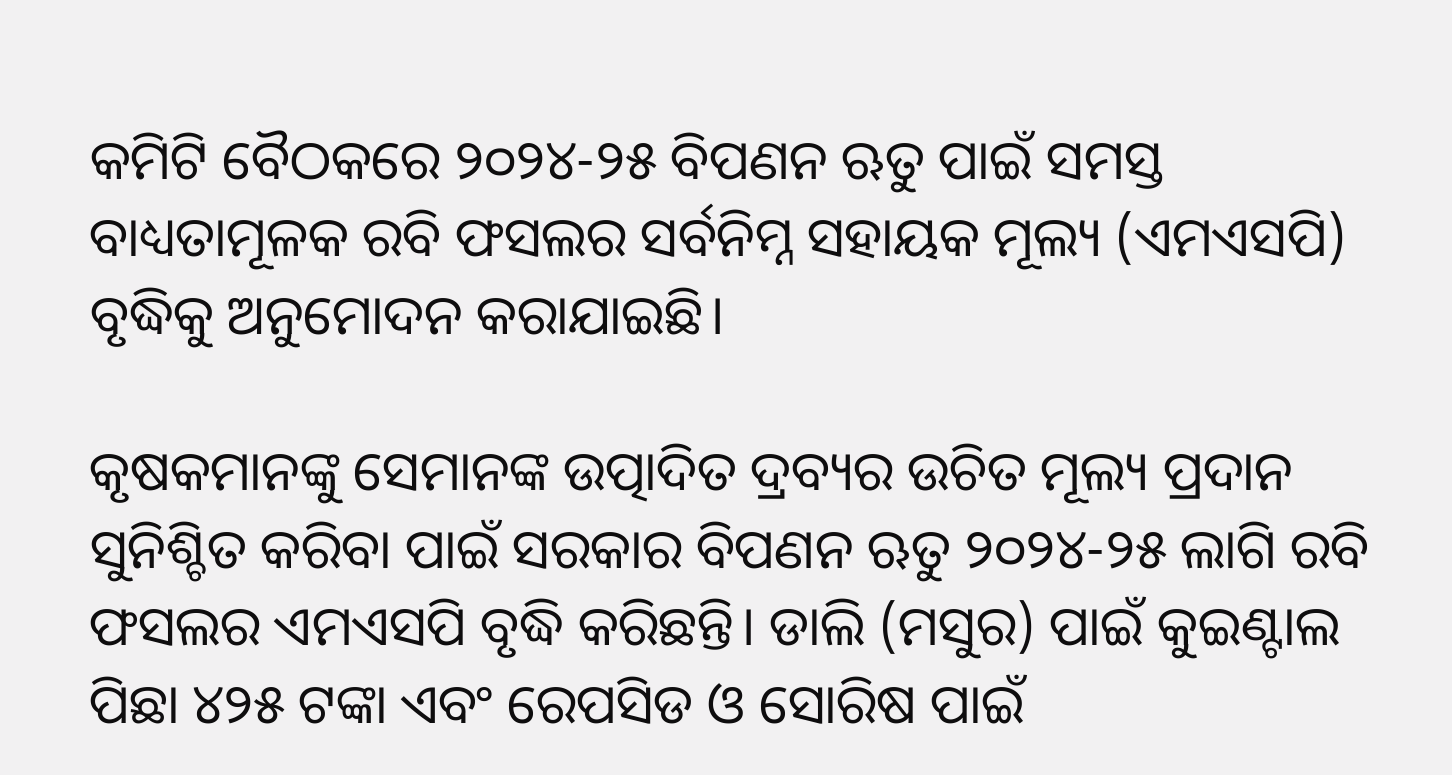କମିଟି ବୈଠକରେ ୨୦୨୪-୨୫ ବିପଣନ ଋତୁ ପାଇଁ ସମସ୍ତ ବାଧ୍ୟତାମୂଳକ ରବି ଫସଲର ସର୍ବନିମ୍ନ ସହାୟକ ମୂଲ୍ୟ (ଏମଏସପି) ବୃଦ୍ଧିକୁ ଅନୁମୋଦନ କରାଯାଇଛି।

କୃଷକମାନଙ୍କୁ ସେମାନଙ୍କ ଉତ୍ପାଦିତ ଦ୍ରବ୍ୟର ଉଚିତ ମୂଲ୍ୟ ପ୍ରଦାନ ସୁନିଶ୍ଚିତ କରିବା ପାଇଁ ସରକାର ବିପଣନ ଋତୁ ୨୦୨୪-୨୫ ଲାଗି ରବି ଫସଲର ଏମଏସପି ବୃଦ୍ଧି କରିଛନ୍ତି। ଡାଲି (ମସୁର) ପାଇଁ କୁଇଣ୍ଟାଲ ପିଛା ୪୨୫ ଟଙ୍କା ଏବଂ ରେପସିଡ ଓ ସୋରିଷ ପାଇଁ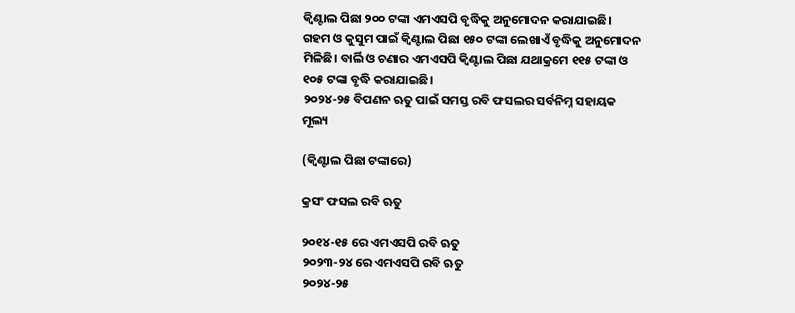କ୍ୱିଣ୍ଟାଲ ପିଛା ୨୦୦ ଟଙ୍କା ଏମଏସପି ବୃଦ୍ଧିକୁ ଅନୁମୋଦନ କରାଯାଇଛି। ଗହମ ଓ କୁସୁମ ପାଇଁ କ୍ୱିଣ୍ଟାଲ ପିଛା ୧୫୦ ଟଙ୍କା ଲେଖାଏଁ ବୃଦ୍ଧିକୁ ଅନୁମୋଦନ ମିଳିଛି। ବାର୍ଲି ଓ ଚଣାର ଏମଏସପି କ୍ୱିଣ୍ଟାଲ ପିଛା ଯଥାକ୍ରମେ ୧୧୫ ଟଙ୍କା ଓ ୧୦୫ ଟଙ୍କା ବୃଦ୍ଧି କରାଯାଇଛି।
୨୦୨୪-୨୫ ବିପଣନ ଋତୁ ପାଇଁ ସମସ୍ତ ରବି ଫସଲର ସର୍ବନିମ୍ନ ସହାୟକ ମୂଲ୍ୟ

(କ୍ୱିଣ୍ଟାଲ ପିଛା ଟଙ୍କାରେ)

କ୍ରସଂ ଫସଲ ରବି ଋତୁ

୨୦୧୪-୧୫ ରେ ଏମଏସପି ରବି ଋତୁ
୨୦୨୩-୨୪ ରେ ଏମଏସପି ରବି ଋତୁ
୨୦୨୪-୨୫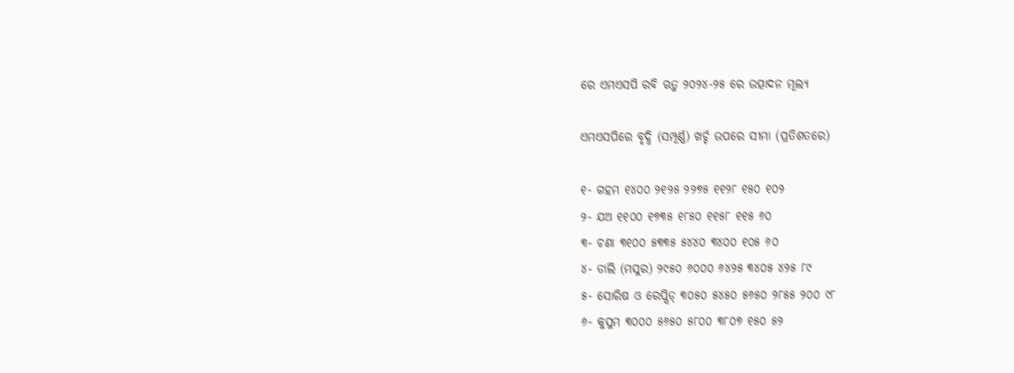ରେ ଏମଏସପି ରବି ଋତୁ ୨୦୨୪-୨୫ ରେ ଉତ୍ପାଦନ ମୂଲ୍ୟ

ଏମଏସପିରେ ବୃଦ୍ଧି (ସମ୍ପୂର୍ଣ୍ଣ) ଖର୍ଚ୍ଚ ଉପରେ ସୀମା (ପ୍ରତିଶତରେ)

୧- ଗହମ ୧୪୦୦ ୨୧୨୫ ୨୨୭୫ ୧୧୨୮ ୧୫୦ ୧୦୨
୨- ଯଅ ୧୧୦୦ ୧୭୩୫ ୧୮୫୦ ୧୧୫୮ ୧୧୫ ୬୦
୩- ଚଣା ୩୧୦୦ ୫୩୩୫ ୫୪୪୦ ୩୪୦୦ ୧୦୫ ୬୦
୪- ଡାଲି (ମସୁର) ୨୯୫୦ ୬୦୦୦ ୬୪୨୫ ୩୪୦୫ ୪୨୫ ୮୯
୫- ସୋରିଷ ଓ ରେପ୍ସିଡ୍ ୩୦୫୦ ୫୪୫୦ ୫୬୫୦ ୨୮୫୫ ୨୦୦ ୯୮
୬- କୁସୁମ ୩୦୦୦ ୫୬୫୦ ୫୮୦୦ ୩୮୦୭ ୧୫୦ ୫୨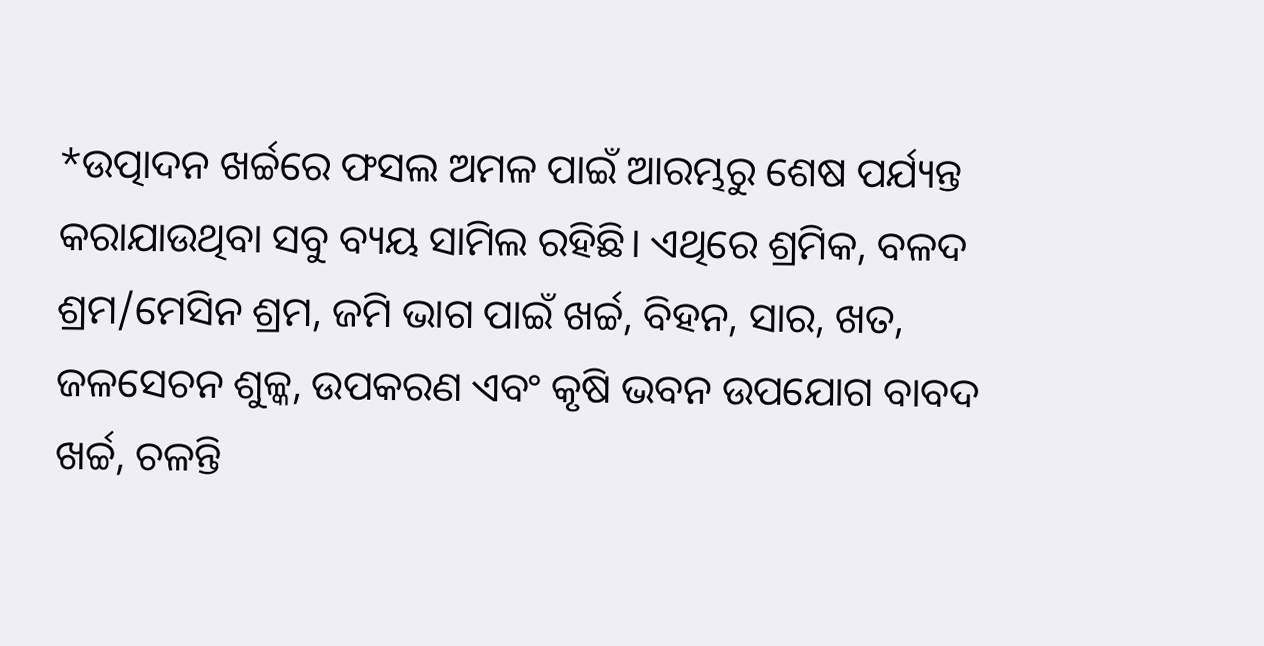*ଉତ୍ପାଦନ ଖର୍ଚ୍ଚରେ ଫସଲ ଅମଳ ପାଇଁ ଆରମ୍ଭରୁ ଶେଷ ପର୍ଯ୍ୟନ୍ତ କରାଯାଉଥିବା ସବୁ ବ୍ୟୟ ସାମିଲ ରହିଛି। ଏଥିରେ ଶ୍ରମିକ, ବଳଦ ଶ୍ରମ/ମେସିନ ଶ୍ରମ, ଜମି ଭାଗ ପାଇଁ ଖର୍ଚ୍ଚ, ବିହନ, ସାର, ଖତ, ଜଳସେଚନ ଶୁଳ୍କ, ଉପକରଣ ଏବଂ କୃଷି ଭବନ ଉପଯୋଗ ବାବଦ ଖର୍ଚ୍ଚ, ଚଳନ୍ତି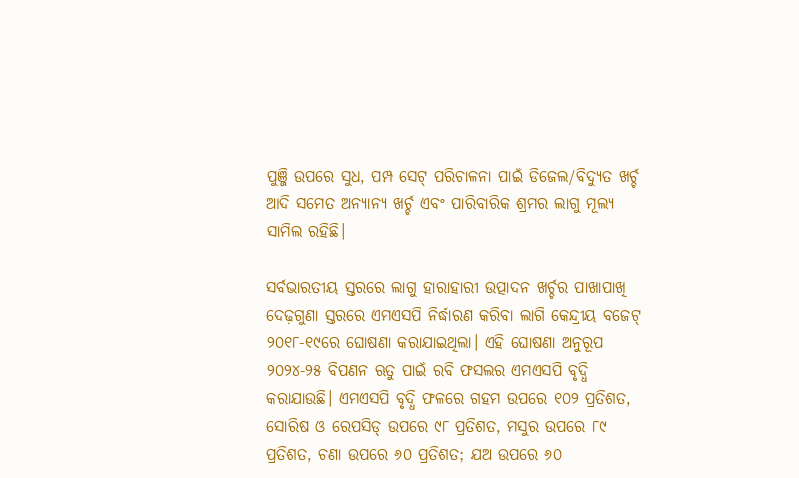ପୁଞ୍ଜି ଉପରେ ସୁଧ, ପମ୍ପ ସେଟ୍‌ ପରିଚାଳନା ପାଇଁ ଡିଜେଲ/ବିଦ୍ୟୁତ ଖର୍ଚ୍ଚ ଆଦି ସମେତ ଅନ୍ୟାନ୍ୟ ଖର୍ଚ୍ଚ ଏବଂ ପାରିବାରିକ ଶ୍ରମର ଲାଗୁ ମୂଲ୍ୟ ସାମିଲ ରହିଛି।

ସର୍ବଭାରତୀୟ ସ୍ତରରେ ଲାଗୁ ହାରାହାରୀ ଉତ୍ପାଦନ ଖର୍ଚ୍ଚର ପାଖାପାଖି ଦେଢ଼ଗୁଣା ସ୍ତରରେ ଏମଏସପି ନିର୍ଦ୍ଧାରଣ କରିବା ଲାଗି କେନ୍ଦ୍ରୀୟ ବଜେଟ୍‌ ୨୦୧୮-୧୯ରେ ଘୋଷଣା କରାଯାଇଥିଲା। ଏହି ଘୋଷଣା ଅନୁରୂପ ୨୦୨୪-୨୫ ବିପଣନ ଋତୁ ପାଇଁ ରବି ଫସଲର ଏମଏସପି ବୃଦ୍ଧି କରାଯାଉଛି। ଏମଏସପି ବୃଦ୍ଧି ଫଳରେ ଗହମ ଉପରେ ୧୦୨ ପ୍ରତିଶତ, ସୋରିଷ ଓ ରେପସିଡ୍ ଉପରେ ୯୮ ପ୍ରତିଶତ, ମସୁର ଉପରେ ୮୯ ପ୍ରତିଶତ, ଚଣା ଉପରେ ୬୦ ପ୍ରତିଶତ; ଯଅ ଉପରେ ୬୦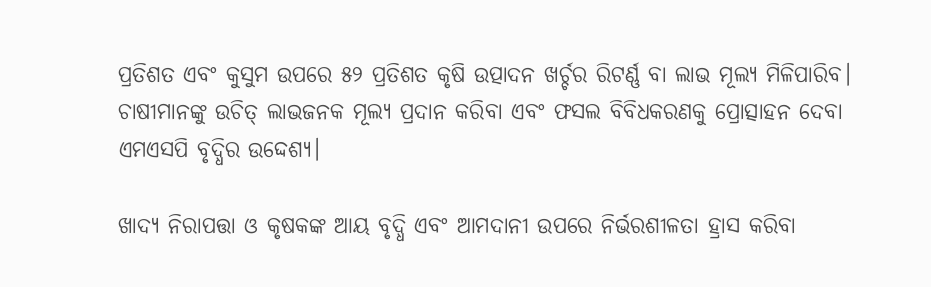ପ୍ରତିଶତ ଏବଂ କୁସୁମ ଉପରେ ୫୨ ପ୍ରତିଶତ କୃଷି ଉତ୍ପାଦନ ଖର୍ଚ୍ଚର ରିଟର୍ଣ୍ଣ ବା ଲାଭ ମୂଲ୍ୟ ମିଳିପାରିବ। ଚାଷୀମାନଙ୍କୁ ଉଚିତ୍‌ ଲାଭଜନକ ମୂଲ୍ୟ ପ୍ରଦାନ କରିବା ଏବଂ ଫସଲ ବିବିଧକରଣକୁ ପ୍ରୋତ୍ସାହନ ଦେବା ଏମଏସପି ବୃଦ୍ଧିର ଉଦ୍ଦେଶ୍ୟ।

ଖାଦ୍ୟ ନିରାପତ୍ତା ଓ କୃଷକଙ୍କ ଆୟ ବୃଦ୍ଧି ଏବଂ ଆମଦାନୀ ଉପରେ ନିର୍ଭରଶୀଳତା ହ୍ରାସ କରିବା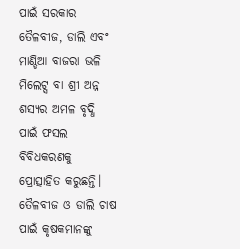ପାଇଁ ସରକାର ତୈଳବୀଜ, ଡାଲି ଏବଂ ମାଣ୍ଡିଆ ବାଜରା ଭଳି ମିଲେଟ୍ସ ବା ଶ୍ରୀ ଅନ୍ନ ଶସ୍ୟର ଅମଳ ବୃଦ୍ଧି ପାଇଁ ଫସଲ ବିବିଧକରଣକୁ ପ୍ରୋତ୍ସାହିତ କରୁଛନ୍ତି। ତୈଳବୀଜ ଓ ଡାଲି ଚାଷ ପାଇଁ କୃଷକମାନଙ୍କୁ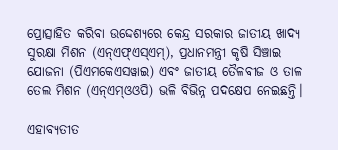ପ୍ରୋତ୍ସାହିତ କରିବା ଉଦ୍ଦେଶ୍ୟରେ କେନ୍ଦ୍ର ସରକାର ଜାତୀୟ ଖାଦ୍ୟ ସୁରକ୍ଷା ମିଶନ (ଏନ୍ଏଫ୍ଏସ୍ଏମ୍), ପ୍ରଧାନମନ୍ତ୍ରୀ କୃଷି ସିଞ୍ଚାଇ ଯୋଜନା (ପିଏମକେଏସୱାଇ) ଏବଂ ଜାତୀୟ ତୈଳବୀଜ ଓ ତାଳ ତେଲ ମିଶନ (ଏନ୍ଏମ୍ଓଓପି) ଭଳି ବିଭିନ୍ନ ପଦକ୍ଷେପ ନେଇଛନ୍ତି।

ଏହାବ୍ୟତୀତ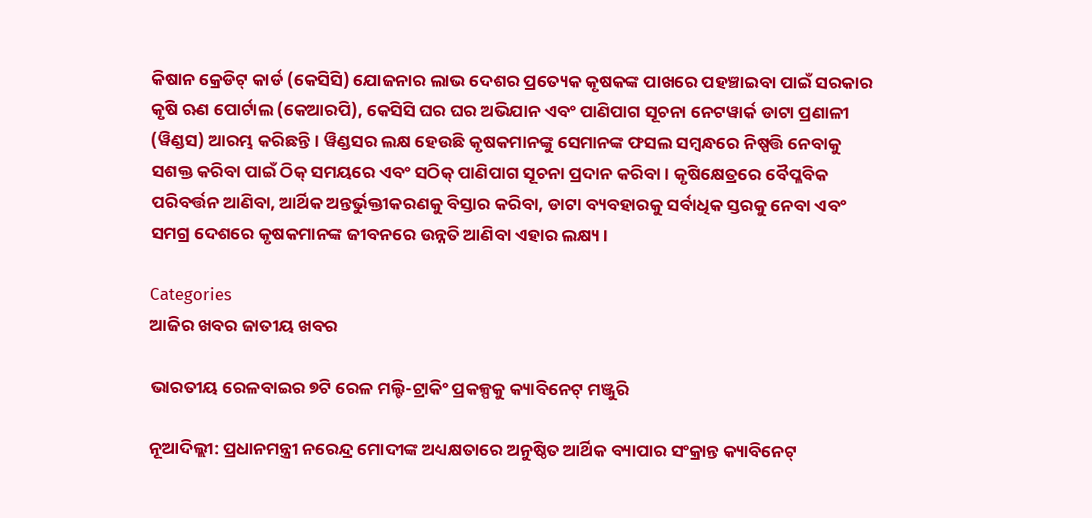କିଷାନ କ୍ରେଡିଟ୍ କାର୍ଡ (କେସିସି) ଯୋଜନାର ଲାଭ ଦେଶର ପ୍ରତ୍ୟେକ କୃଷକଙ୍କ ପାଖରେ ପହଞ୍ଚାଇବା ପାଇଁ ସରକାର କୃଷି ଋଣ ପୋର୍ଟାଲ (କେଆରପି), କେସିସି ଘର ଘର ଅଭିଯାନ ଏବଂ ପାଣିପାଗ ସୂଚନା ନେଟୱାର୍କ ଡାଟା ପ୍ରଣାଳୀ (ୱିଣ୍ଡସ) ଆରମ୍ଭ କରିଛନ୍ତି। ୱିଣ୍ଡସର ଲକ୍ଷ ହେଉଛି କୃଷକମାନଙ୍କୁ ସେମାନଙ୍କ ଫସଲ ସମ୍ବନ୍ଧରେ ନିଷ୍ପତ୍ତି ନେବାକୁ ସଶକ୍ତ କରିବା ପାଇଁ ଠିକ୍ ସମୟରେ ଏବଂ ସଠିକ୍ ପାଣିପାଗ ସୂଚନା ପ୍ରଦାନ କରିବା। କୃଷିକ୍ଷେତ୍ରରେ ବୈପ୍ଳବିକ ପରିବର୍ତ୍ତନ ଆଣିବା, ଆର୍ଥିକ ଅନ୍ତର୍ଭୁକ୍ତୀକରଣକୁ ବିସ୍ତାର କରିବା, ଡାଟା ବ୍ୟବହାରକୁ ସର୍ବାଧିକ ସ୍ତରକୁ ନେବା ଏବଂ ସମଗ୍ର ଦେଶରେ କୃଷକମାନଙ୍କ ଜୀବନରେ ଉନ୍ନତି ଆଣିବା ଏହାର ଲକ୍ଷ୍ୟ।

Categories
ଆଜିର ଖବର ଜାତୀୟ ଖବର

ଭାରତୀୟ ରେଳବାଇର ୭ଟି ରେଳ ମଲ୍ଟି-ଟ୍ରାକିଂ ପ୍ରକଳ୍ପକୁ କ୍ୟାବିନେଟ୍ ମଞ୍ଜୁରି

ନୂଆଦିଲ୍ଲୀ: ପ୍ରଧାନମନ୍ତ୍ରୀ ନରେନ୍ଦ୍ର ମୋଦୀଙ୍କ ଅଧ୍ୟକ୍ଷତାରେ ଅନୁଷ୍ଠିତ ଆର୍ଥିକ ବ୍ୟାପାର ସଂକ୍ରାନ୍ତ କ୍ୟାବିନେଟ୍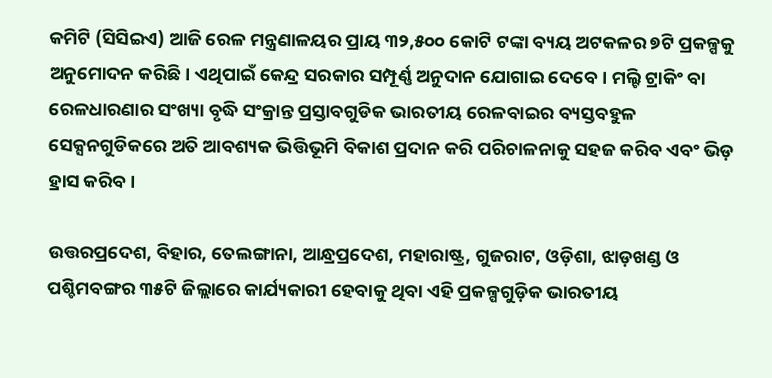କମିଟି (ସିସିଇଏ) ଆଜି ରେଳ ମନ୍ତ୍ରଣାଳୟର ପ୍ରାୟ ୩୨,୫୦୦ କୋଟି ଟଙ୍କା ବ୍ୟୟ ଅଟକଳର ୭ଟି ପ୍ରକଳ୍ପକୁ ଅନୁମୋଦନ କରିଛି। ଏଥିପାଇଁ କେନ୍ଦ୍ର ସରକାର ସମ୍ପୂର୍ଣ୍ଣ ଅନୁଦାନ ଯୋଗାଇ ଦେବେ। ମଲ୍ଟି ଟ୍ରାକିଂ ବା ରେଳଧାରଣାର ସଂଖ୍ୟା ବୃଦ୍ଧି ସଂକ୍ରାନ୍ତ ପ୍ରସ୍ତାବଗୁଡିକ ଭାରତୀୟ ରେଳବାଇର ବ୍ୟସ୍ତବହୁଳ ସେକ୍ସନଗୁଡିକରେ ଅତି ଆବଶ୍ୟକ ଭିତ୍ତିଭୂମି ବିକାଶ ପ୍ରଦାନ କରି ପରିଚାଳନାକୁ ସହଜ କରିବ ଏବଂ ଭିଡ଼ ହ୍ରାସ କରିବ।

ଉତ୍ତରପ୍ରଦେଶ, ବିହାର, ତେଲଙ୍ଗାନା, ଆନ୍ଧ୍ରପ୍ରଦେଶ, ମହାରାଷ୍ଟ୍ର, ଗୁଜରାଟ, ଓଡ଼ିଶା, ଝାଡ଼ଖଣ୍ଡ ଓ ପଶ୍ଚିମବଙ୍ଗର ୩୫ଟି ଜିଲ୍ଲାରେ କାର୍ଯ୍ୟକାରୀ ହେବାକୁ ଥିବା ଏହି ପ୍ରକଳ୍ପଗୁଡ଼ିକ ଭାରତୀୟ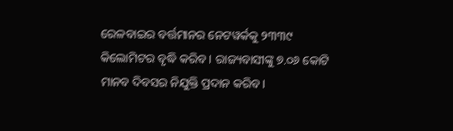ରେଳବାଇର ବର୍ତ୍ତମାନର ନେଟୱର୍କକୁ ୨୩୩୯ କିଲୋମିଟର ବୃଦ୍ଧି କରିବ । ରାଜ୍ୟବାସୀଙ୍କୁ ୭.୦୬ କୋଟି ମାନବ ଦିବସର ନିଯୁକ୍ତି ପ୍ରଦାନ କରିବ।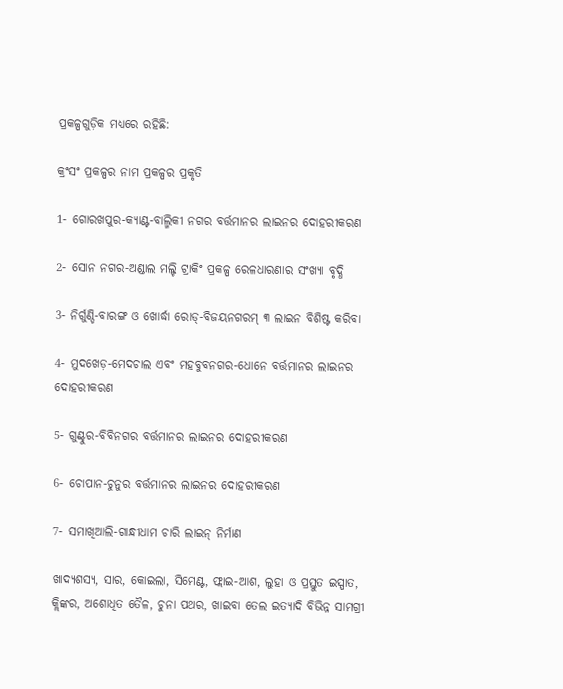ପ୍ରକଳ୍ପଗୁଡ଼ିକ ମଧ୍ୟରେ ରହିଛି:

କ୍ରଂସଂ ପ୍ରକଳ୍ପର ନାମ ପ୍ରକଳ୍ପର ପ୍ରକୃତି

1- ଗୋରଖପୁର-କ୍ୟାଣ୍ଟ-ବାଲ୍ମିକୀ ନଗର ବର୍ତ୍ତମାନର ଲାଇନର ଦୋହରୀକରଣ

2- ସୋନ ନଗର-ଅଣ୍ଡାଲ ମଲ୍ଟି ଟ୍ରାକିଂ ପ୍ରକଳ୍ପ ରେଳଧାରଣାର ସଂଖ୍ୟା ବୃଦ୍ଧି

3- ନିର୍ଗୁଣ୍ଡି-ବାରଙ୍ଗ ଓ ଖୋର୍ଦ୍ଧା ରୋଡ୍-ବିଜୟନଗରମ୍ ୩ ଲାଇନ ବିଶିଷ୍ଟ କରିବା

4- ମୁଦଖେଡ଼-ମେଦଚାଲ ଏବଂ ମହବୁବନଗର-ଧୋନେ ବର୍ତ୍ତମାନର ଲାଇନର ଦୋହରୀକରଣ

5- ଗୁଣ୍ଟୁର-ବିବିନଗର ବର୍ତ୍ତମାନର ଲାଇନର ଦୋହରୀକରଣ

6- ଚୋପାନ-ଚୁନୁର ବର୍ତ୍ତମାନର ଲାଇନର ଦୋହରୀକରଣ

7- ସମାଖିଆଲି-ଗାନ୍ଧୀଧାମ ଚାରି ଲାଇନ୍‌ ନିର୍ମାଣ

ଖାଦ୍ୟଶସ୍ୟ, ସାର, କୋଇଲା, ସିମେଣ୍ଟ, ଫ୍ଲାଇ-ଆଶ, ଲୁହା ଓ ପ୍ରସ୍ତୁତ ଇସ୍ପାତ, କ୍ଲିଙ୍କର, ଅଶୋଧିତ ତୈଳ, ଚୁନା ପଥର, ଖାଇବା ତେଲ ଇତ୍ୟାଦି ବିଭିନ୍ନ ସାମଗ୍ରୀ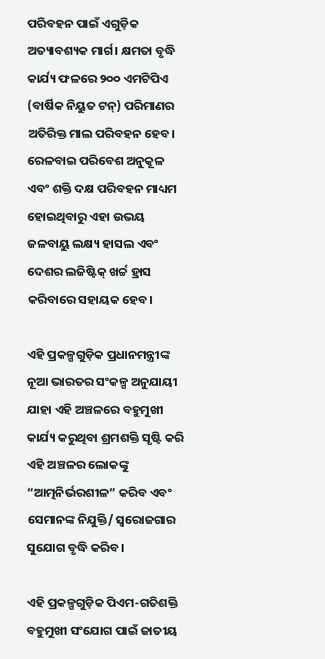ପରିବହନ ପାଇଁ ଏଗୁଡ଼ିକ ଅତ୍ୟାବଶ୍ୟକ ମାର୍ଗ। କ୍ଷମତା ବୃଦ୍ଧି କାର୍ଯ୍ୟ ଫଳରେ ୨୦୦ ଏମଟିପିଏ (ବାର୍ଷିକ ନିୟୁତ ଟନ୍) ପରିମାଣର ଅତିରିକ୍ତ ମାଲ ପରିବହନ ହେବ। ରେଳବାଇ ପରିବେଶ ଅନୁକୂଳ ଏବଂ ଶକ୍ତି ଦକ୍ଷ ପରିବହନ ମାଧ୍ୟମ ହୋଇଥିବାରୁ ଏହା ଉଭୟ ଜଳବାୟୁ ଲକ୍ଷ୍ୟ ହାସଲ ଏବଂ ଦେଶର ଲଜିଷ୍ଟିକ୍ ଖର୍ଚ୍ଚ ହ୍ରାସ କରିବାରେ ସହାୟକ ହେବ।

ଏହି ପ୍ରକଳ୍ପଗୁଡ଼ିକ ପ୍ରଧାନମନ୍ତ୍ରୀଙ୍କ ନୂଆ ଭାରତର ସଂକଳ୍ପ ଅନୁଯାୟୀ ଯାହା ଏହି ଅଞ୍ଚଳରେ ବହୁମୁଖୀ କାର୍ଯ୍ୟ କରୁଥିବା ଶ୍ରମଶକ୍ତି ସୃଷ୍ଟି କରି ଏହି ଅଞ୍ଚଳର ଲୋକଙ୍କୁ “ଆତ୍ମନିର୍ଭରଶୀଳ” କରିବ ଏବଂ ସେମାନଙ୍କ ନିଯୁକ୍ତି/ ସ୍ୱରୋଜଗାର ସୁଯୋଗ ବୃଦ୍ଧି କରିବ।

ଏହି ପ୍ରକଳ୍ପଗୁଡ଼ିକ ପିଏମ-ଗତିଶକ୍ତି ବହୁମୁଖୀ ସଂଯୋଗ ପାଇଁ ଜାତୀୟ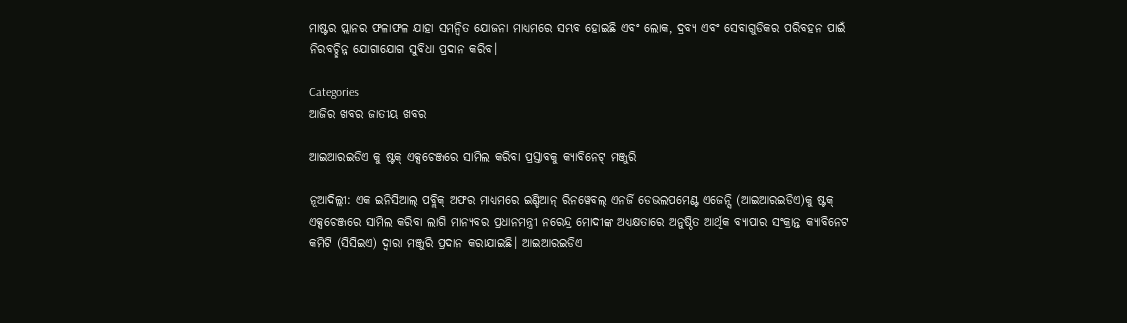ମାଷ୍ଟର ପ୍ଲାନର ଫଳାଫଳ ଯାହା ସମନ୍ୱିତ ଯୋଜନା ମାଧ୍ୟମରେ ସମ୍ଭବ ହୋଇଛି ଏବଂ ଲୋକ, ଦ୍ରବ୍ୟ ଏବଂ ସେବାଗୁଡିକର ପରିବହନ ପାଇଁ ନିରବଚ୍ଛିନ୍ନ ଯୋଗାଯୋଗ ସୁବିଧା ପ୍ରଦାନ କରିବ।

Categories
ଆଜିର ଖବର ଜାତୀୟ ଖବର

ଆଇଆରଇଡିଏ କୁ ଷ୍ଟକ୍ ଏକ୍ସଚେଞ୍ଜରେ ସାମିଲ କରିବା ପ୍ରସ୍ତାବକୁ କ୍ୟାବିନେଟ୍ ମଞ୍ଜୁରି

ନୂଆଦିଲ୍ଲୀ: ଏକ ଇନିସିଆଲ୍ ପବ୍ଲିକ୍ ଅଫର ମାଧ୍ୟମରେ ଇଣ୍ଡିଆନ୍ ରିନୱେବଲ୍ ଏନର୍ଜି ଡେଭଲପମେଣ୍ଟ ଏଜେନ୍ସି (ଆଇଆରଇଡିଏ)କୁ ଷ୍ଟକ୍ ଏକ୍ସଚେଞ୍ଜରେ ସାମିଲ କରିବା ଲାଗି ମାନ୍ୟବର ପ୍ରଧାନମନ୍ତ୍ରୀ ନରେନ୍ଦ୍ର ମୋଦୀଙ୍କ ଅଧ୍ୟକ୍ଷତାରେ ଅନୁଷ୍ଠିତ ଆର୍ଥିକ ବ୍ୟାପାର ସଂକ୍ରାନ୍ତ କ୍ୟାବିନେଟ କମିଟି (ସିସିଇଏ) ଦ୍ୱାରା ମଞ୍ଜୁରି ପ୍ରଦାନ କରାଯାଇଛି। ଆଇଆରଇଡିଏ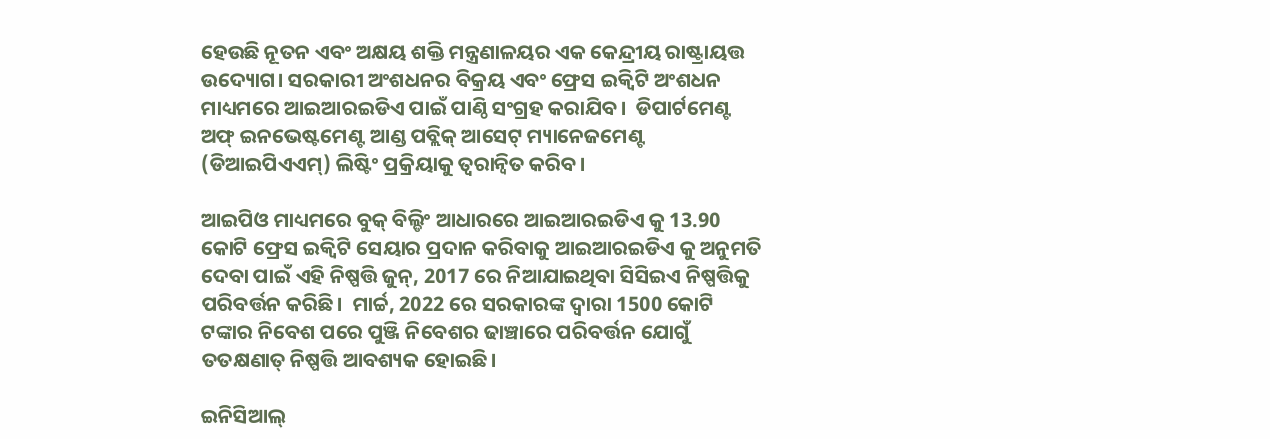ହେଉଛି ନୂତନ ଏବଂ ଅକ୍ଷୟ ଶକ୍ତି ମନ୍ତ୍ରଣାଳୟର ଏକ କେନ୍ଦ୍ରୀୟ ରାଷ୍ଟ୍ରାୟତ୍ତ ଉଦ୍ୟୋଗ। ସରକାରୀ ଅଂଶଧନର ବିକ୍ରୟ ଏବଂ ଫ୍ରେସ ଇକ୍ୱିଟି ଅଂଶଧନ ମାଧ୍ୟମରେ ଆଇଆରଇଡିଏ ପାଇଁ ପାଣ୍ଠି ସଂଗ୍ରହ କରାଯିବ।  ଡିପାର୍ଟମେଣ୍ଟ ଅଫ୍‌ ଇନଭେଷ୍ଟମେଣ୍ଟ ଆଣ୍ଡ ପବ୍ଲିକ୍ ଆସେଟ୍ ମ୍ୟାନେଜମେଣ୍ଟ (ଡିଆଇପିଏଏମ୍) ଲିଷ୍ଟିଂ ପ୍ରକ୍ରିୟାକୁ ତ୍ବରାନ୍ବିତ କରିବ।

ଆଇପିଓ ମାଧ୍ୟମରେ ବୁକ୍ ବିଲ୍ଡିଂ ଆଧାରରେ ଆଇଆରଇଡିଏ କୁ 13.90 କୋଟି ଫ୍ରେସ ଇକ୍ୱିଟି ସେୟାର ପ୍ରଦାନ କରିବାକୁ ଆଇଆରଇଡିଏ କୁ ଅନୁମତି ଦେବା ପାଇଁ ଏହି ନିଷ୍ପତ୍ତି ଜୁନ୍, 2017 ରେ ନିଆଯାଇଥିବା ସିସିଇଏ ନିଷ୍ପତ୍ତିକୁ ପରିବର୍ତ୍ତନ କରିଛି।  ମାର୍ଚ୍ଚ, 2022 ରେ ସରକାରଙ୍କ ଦ୍ୱାରା 1500 କୋଟି ଟଙ୍କାର ନିବେଶ ପରେ ପୁଞ୍ଜି ନିବେଶର ଢାଞ୍ଚାରେ ପରିବର୍ତ୍ତନ ଯୋଗୁଁ ତତକ୍ଷଣାତ୍ ନିଷ୍ପତ୍ତି ଆବଶ୍ୟକ ହୋଇଛି।

ଇନିସିଆଲ୍‌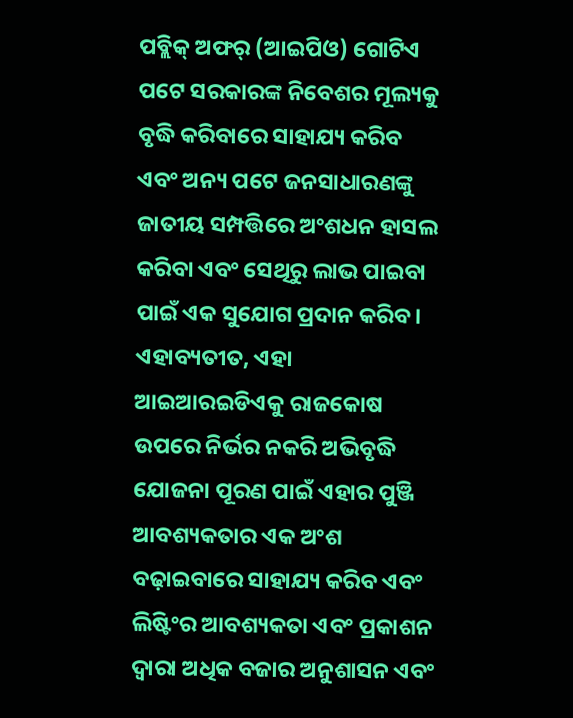ପବ୍ଲିକ୍ ଅଫର୍ (ଆଇପିଓ) ଗୋଟିଏ ପଟେ ସରକାରଙ୍କ ନିବେଶର ମୂଲ୍ୟକୁ ବୃଦ୍ଧି କରିବାରେ ସାହାଯ୍ୟ କରିବ ଏବଂ ଅନ୍ୟ ପଟେ ଜନସାଧାରଣଙ୍କୁ ଜାତୀୟ ସମ୍ପତ୍ତିରେ ଅଂଶଧନ ହାସଲ କରିବା ଏବଂ ସେଥିରୁ ଲାଭ ପାଇବା ପାଇଁ ଏକ ସୁଯୋଗ ପ୍ରଦାନ କରିବ। ଏହାବ୍ୟତୀତ, ଏହା ଆଇଆରଇଡିଏକୁ ରାଜକୋଷ ଉପରେ ନିର୍ଭର ନକରି ଅଭିବୃଦ୍ଧି ଯୋଜନା ପୂରଣ ପାଇଁ ଏହାର ପୁଞ୍ଜି ଆବଶ୍ୟକତାର ଏକ ଅଂଶ ବଢ଼ାଇବାରେ ସାହାଯ୍ୟ କରିବ ଏବଂ ଲିଷ୍ଟିଂର ଆବଶ୍ୟକତା ଏବଂ ପ୍ରକାଶନ ଦ୍ୱାରା ଅଧିକ ବଜାର ଅନୁଶାସନ ଏବଂ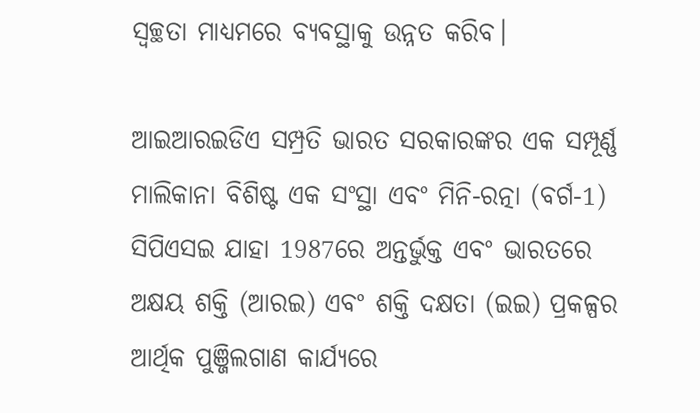ସ୍ୱଚ୍ଛତା ମାଧ୍ୟମରେ ବ୍ୟବସ୍ଥାକୁ ଉନ୍ନତ କରିବ।

ଆଇଆରଇଡିଏ ସମ୍ପ୍ରତି ଭାରତ ସରକାରଙ୍କର ଏକ ସମ୍ପୂର୍ଣ୍ଣ ମାଲିକାନା ବିଶିଷ୍ଟ ଏକ ସଂସ୍ଥା ଏବଂ ମିନି-ରତ୍ନା (ବର୍ଗ-1) ସିପିଏସଇ ଯାହା 1987ରେ ଅନ୍ତର୍ଭୁକ୍ତ ଏବଂ ଭାରତରେ ଅକ୍ଷୟ ଶକ୍ତି (ଆରଇ) ଏବଂ ଶକ୍ତି ଦକ୍ଷତା (ଇଇ) ପ୍ରକଳ୍ପର ଆର୍ଥିକ ପୁଞ୍ଜିଲଗାଣ କାର୍ଯ୍ୟରେ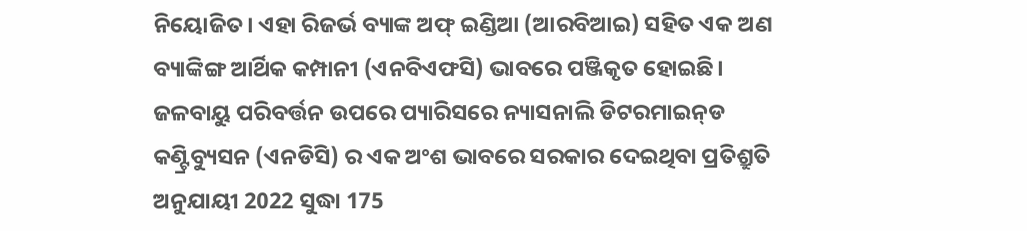ନିୟୋଜିତ। ଏହା ରିଜର୍ଭ ବ୍ୟାଙ୍କ ଅଫ୍ ଇଣ୍ଡିଆ (ଆରବିଆଇ) ସହିତ ଏକ ଅଣ ବ୍ୟାଙ୍କିଙ୍ଗ ଆର୍ଥିକ କମ୍ପାନୀ (ଏନବିଏଫସି) ଭାବରେ ପଞ୍ଜିକୃତ ହୋଇଛି। ଜଳବାୟୁ ପରିବର୍ତ୍ତନ ଉପରେ ପ୍ୟାରିସରେ ନ୍ୟାସନାଲି ଡିଟରମାଇନ୍‌ଡ କଣ୍ଟ୍ରିବ୍ୟୁସନ (ଏନଡିସି) ର ଏକ ଅଂଶ ଭାବରେ ସରକାର ଦେଇଥିବା ପ୍ରତିଶ୍ରୁତି ଅନୁଯାୟୀ 2022 ସୁଦ୍ଧା 175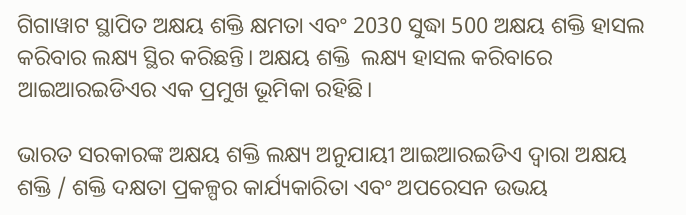ଗିଗାୱାଟ ସ୍ଥାପିତ ଅକ୍ଷୟ ଶକ୍ତି କ୍ଷମତା ଏବଂ 2030 ସୁଦ୍ଧା 500 ଅକ୍ଷୟ ଶକ୍ତି ହାସଲ କରିବାର ଲକ୍ଷ୍ୟ ସ୍ଥିର କରିଛନ୍ତି। ଅକ୍ଷୟ ଶକ୍ତି  ଲକ୍ଷ୍ୟ ହାସଲ କରିବାରେ ଆଇଆରଇଡିଏର ଏକ ପ୍ରମୁଖ ଭୂମିକା ରହିଛି।

ଭାରତ ସରକାରଙ୍କ ଅକ୍ଷୟ ଶକ୍ତି ଲକ୍ଷ୍ୟ ଅନୁଯାୟୀ ଆଇଆରଇଡିଏ ଦ୍ୱାରା ଅକ୍ଷୟ ଶକ୍ତି / ଶକ୍ତି ଦକ୍ଷତା ପ୍ରକଳ୍ପର କାର୍ଯ୍ୟକାରିତା ଏବଂ ଅପରେସନ ଉଭୟ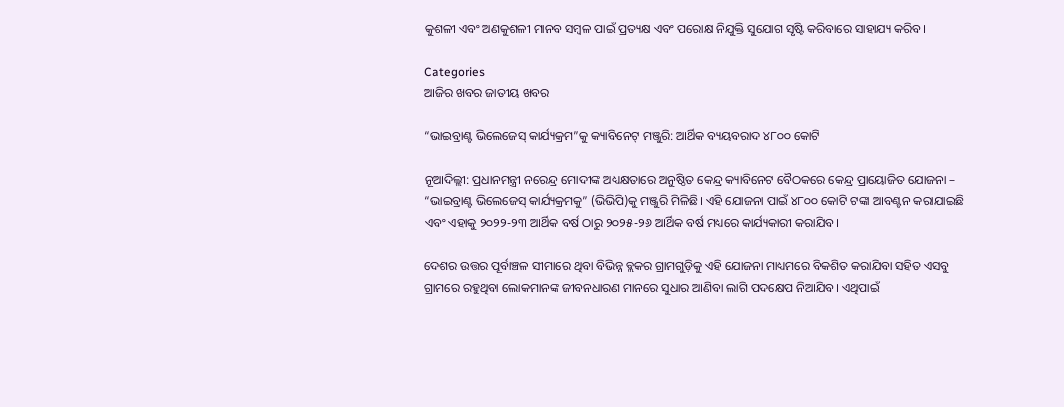କୁଶଳୀ ଏବଂ ଅଣକୁଶଳୀ ମାନବ ସମ୍ବଳ ପାଇଁ ପ୍ରତ୍ୟକ୍ଷ ଏବଂ ପରୋକ୍ଷ ନିଯୁକ୍ତି ସୁଯୋଗ ସୃଷ୍ଟି କରିବାରେ ସାହାଯ୍ୟ କରିବ।

Categories
ଆଜିର ଖବର ଜାତୀୟ ଖବର

“ଭାଇବ୍ରାଣ୍ଟ ଭିଲେଜେସ୍ କାର୍ଯ୍ୟକ୍ରମ”କୁ କ୍ୟାବିନେଟ୍ ମଞ୍ଜୁରି: ଆର୍ଥିକ ବ୍ୟୟବରାଦ ୪୮୦୦ କୋଟି

ନୂଆଦିଲ୍ଲୀ: ପ୍ରଧାନମନ୍ତ୍ରୀ ନରେନ୍ଦ୍ର ମୋଦୀଙ୍କ ଅଧ୍ୟକ୍ଷତାରେ ଅନୁଷ୍ଠିତ କେନ୍ଦ୍ର କ୍ୟାବିନେଟ ବୈଠକରେ କେନ୍ଦ୍ର ପ୍ରାୟୋଜିତ ଯୋଜନା – “ଭାଇବ୍ରାଣ୍ଟ ଭିଲେଜେସ୍ କାର୍ଯ୍ୟକ୍ରମକୁ” (ଭିଭିପି)କୁ ମଞ୍ଜୁରି ମିଳିଛି। ଏହି ଯୋଜନା ପାଇଁ ୪୮୦୦ କୋଟି ଟଙ୍କା ଆବଣ୍ଟନ କରାଯାଇଛି ଏବଂ ଏହାକୁ ୨୦୨୨-୨୩ ଆର୍ଥିକ ବର୍ଷ ଠାରୁ ୨୦୨୫-୨୬ ଆର୍ଥିକ ବର୍ଷ ମଧ୍ୟରେ କାର୍ଯ୍ୟକାରୀ କରାଯିବ।

ଦେଶର ଉତ୍ତର ପୂର୍ବାଞ୍ଚଳ ସୀମାରେ ଥିବା ବିଭିନ୍ନ ବ୍ଲକର ଗ୍ରାମଗୁଡ଼ିକୁ ଏହି ଯୋଜନା ମାଧ୍ୟମରେ ବିକଶିତ କରାଯିବା ସହିତ ଏସବୁ ଗ୍ରାମରେ ରହୁଥିବା ଲୋକମାନଙ୍କ ଜୀବନଧାରଣ ମାନରେ ସୁଧାର ଆଣିବା ଲାଗି ପଦକ୍ଷେପ ନିଆଯିବ। ଏଥିପାଇଁ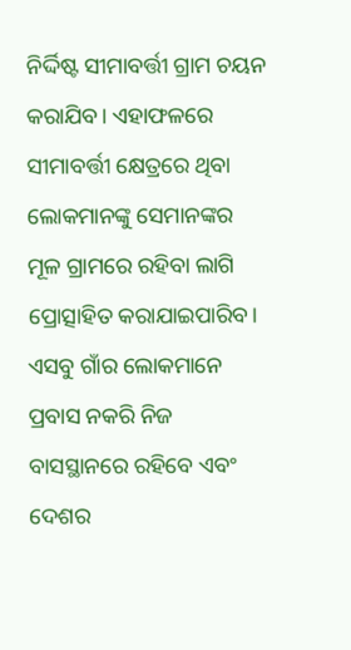ନିର୍ଦ୍ଦିଷ୍ଟ ସୀମାବର୍ତ୍ତୀ ଗ୍ରାମ ଚୟନ କରାଯିବ। ଏହାଫଳରେ ସୀମାବର୍ତ୍ତୀ କ୍ଷେତ୍ରରେ ଥିବା ଲୋକମାନଙ୍କୁ ସେମାନଙ୍କର ମୂଳ ଗ୍ରାମରେ ରହିବା ଲାଗି ପ୍ରୋତ୍ସାହିତ କରାଯାଇପାରିବ। ଏସବୁ ଗାଁର ଲୋକମାନେ ପ୍ରବାସ ନକରି ନିଜ ବାସସ୍ଥାନରେ ରହିବେ ଏବଂ ଦେଶର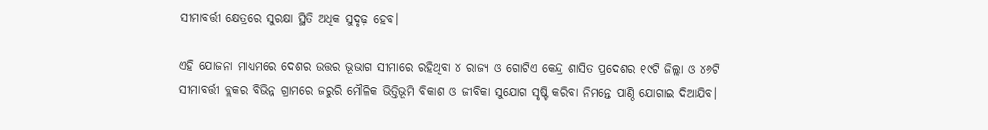ସୀମାବର୍ତ୍ତୀ କ୍ଷେତ୍ରରେ ସୁରକ୍ଷା ସ୍ଥିତି ଅଧିକ ସୁଦୃଢ଼ ହେବ।

ଏହି ଯୋଜନା ମାଧ୍ୟମରେ ଦେଶର ଉତ୍ତର ଭୂଭାଗ ସୀମାରେ ରହିଥିବା ୪ ରାଜ୍ୟ ଓ ଗୋଟିଏ କେନ୍ଦ୍ର ଶାସିତ ପ୍ରଦେଶର ୧୯ଟି ଜିଲ୍ଲା ଓ ୪୬ଟି ସୀମାବର୍ତ୍ତୀ ବ୍ଲକର ବିଭିନ୍ନ ଗ୍ରାମରେ ଜରୁରି ମୌଳିକ ଭିତ୍ତିଭୂମି ବିକାଶ ଓ ଜୀବିକା ସୁଯୋଗ ସୃଷ୍ଟି କରିବା ନିମନ୍ତେ ପାଣ୍ଠି ଯୋଗାଇ ଦିଆଯିବ।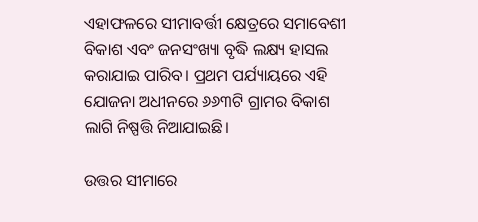ଏହାଫଳରେ ସୀମାବର୍ତ୍ତୀ କ୍ଷେତ୍ରରେ ସମାବେଶୀ ବିକାଶ ଏବଂ ଜନସଂଖ୍ୟା ବୃଦ୍ଧି ଲକ୍ଷ୍ୟ ହାସଲ କରାଯାଇ ପାରିବ। ପ୍ରଥମ ପର୍ଯ୍ୟାୟରେ ଏହି ଯୋଜନା ଅଧୀନରେ ୬୬୩ଟି ଗ୍ରାମର ବିକାଶ ଲାଗି ନିଷ୍ପତ୍ତି ନିଆଯାଇଛି।

ଉତ୍ତର ସୀମାରେ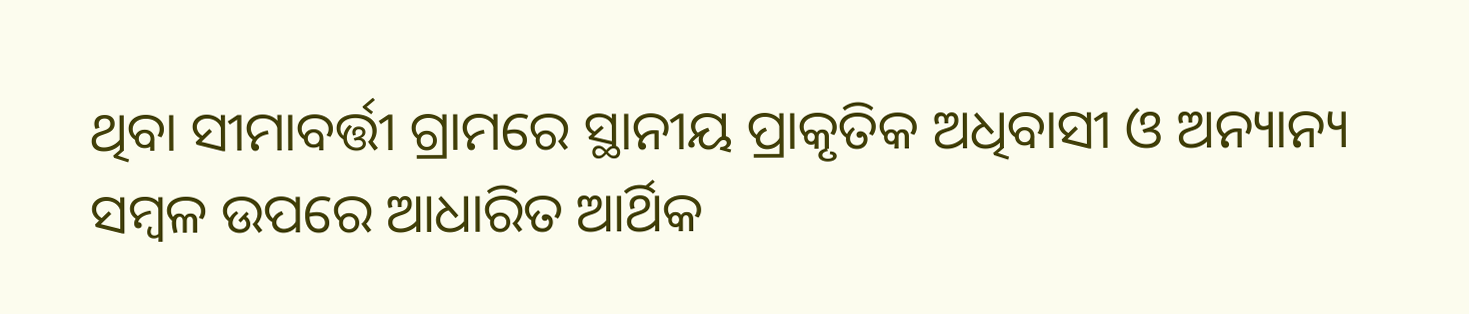ଥିବା ସୀମାବର୍ତ୍ତୀ ଗ୍ରାମରେ ସ୍ଥାନୀୟ ପ୍ରାକୃତିକ ଅଧିବାସୀ ଓ ଅନ୍ୟାନ୍ୟ ସମ୍ବଳ ଉପରେ ଆଧାରିତ ଆର୍ଥିକ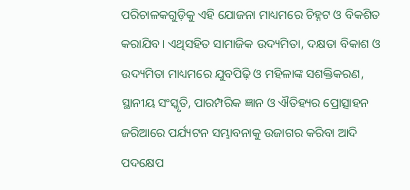ପରିଚାଳକଗୁଡ଼ିକୁ ଏହି ଯୋଜନା ମାଧ୍ୟମରେ ଚିହ୍ନଟ ଓ ବିକଶିତ କରାଯିବ। ଏଥିସହିତ ସାମାଜିକ ଉଦ୍ୟମିତା, ଦକ୍ଷତା ବିକାଶ ଓ ଉଦ୍ୟମିତା ମାଧ୍ୟମରେ ଯୁବପିଢ଼ି ଓ ମହିଳାଙ୍କ ସଶକ୍ତିକରଣ, ସ୍ଥାନୀୟ ସଂସ୍କୃତି, ପାରମ୍ପରିକ ଜ୍ଞାନ ଓ ଐତିହ୍ୟର ପ୍ରୋତ୍ସାହନ ଜରିଆରେ ପର୍ଯ୍ୟଟନ ସମ୍ଭାବନାକୁ ଉଜାଗର କରିବା ଆଦି ପଦକ୍ଷେପ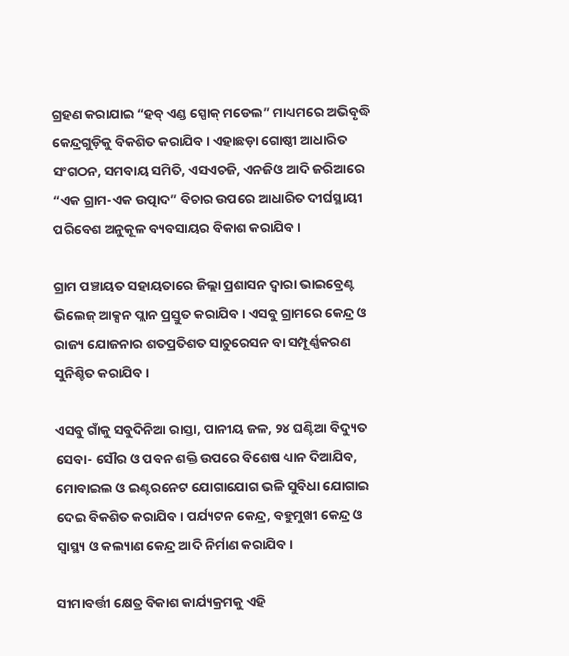ଗ୍ରହଣ କରାଯାଇ “ହବ୍ ଏଣ୍ଡ ସ୍ପୋକ୍ ମଡେଲ” ମାଧ୍ୟମରେ ଅଭିବୃଦ୍ଧି କେନ୍ଦ୍ରଗୁଡ଼ିକୁ ବିକଶିତ କରାଯିବ। ଏହାଛଡ଼ା ଗୋଷ୍ଠୀ ଆଧାରିତ ସଂଗଠନ, ସମବାୟ ସମିତି, ଏସଏଚଜି, ଏନଜିଓ ଆଦି ଜରିଆରେ “ଏକ ଗ୍ରାମ-ଏକ ଉତ୍ପାଦ” ବିଚାର ଉପରେ ଆଧାରିତ ଦୀର୍ଘସ୍ଥାୟୀ ପରିବେଶ ଅନୁକୂଳ ବ୍ୟବସାୟର ବିକାଶ କରାଯିବ।

ଗ୍ରାମ ପଞ୍ଚାୟତ ସହାୟତାରେ ଜିଲ୍ଲା ପ୍ରଶାସନ ଦ୍ବାରା ଭାଇବ୍ରେଣ୍ଟ ଭିଲେଜ୍ ଆକ୍ସନ ପ୍ଲାନ ପ୍ରସ୍ତୁତ କରାଯିବ। ଏସବୁ ଗ୍ରାମରେ କେନ୍ଦ୍ର ଓ ରାଜ୍ୟ ଯୋଜନାର ଶତପ୍ରତିଶତ ସାଚୁରେସନ ବା ସମ୍ପୂର୍ଣ୍ଣକରଣ ସୁନିଶ୍ଚିତ କରାଯିବ।

ଏସବୁ ଗାଁକୁ ସବୁଦିନିଆ ରାସ୍ତା, ପାନୀୟ ଜଳ, ୨୪ ଘଣ୍ଟିଆ ବିଦ୍ୟୁତ ସେବା- ସୌର ଓ ପବନ ଶକ୍ତି ଉପରେ ବିଶେଷ ଧ୍ୟାନ ଦିଆଯିବ, ମୋବାଇଲ ଓ ଇଣ୍ଟରନେଟ ଯୋଗାଯୋଗ ଭଳି ସୁବିଧା ଯୋଗାଇ ଦେଇ ବିକଶିତ କରାଯିବ। ପର୍ଯ୍ୟଟନ କେନ୍ଦ୍ର, ବହୁମୁଖୀ କେନ୍ଦ୍ର ଓ ସ୍ବାସ୍ଥ୍ୟ ଓ କଲ୍ୟାଣ କେନ୍ଦ୍ର ଆଦି ନିର୍ମାଣ କରାଯିବ।

ସୀମାବର୍ତ୍ତୀ କ୍ଷେତ୍ର ବିକାଶ କାର୍ଯ୍ୟକ୍ରମକୁ ଏହି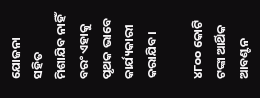ଯୋଜନା ସହିତ ମିଶାଯିବ ନାହିଁ ବରଂ ଏହାକୁ ପୃଥକ ଭାବେ କାର୍ଯ୍ୟକାରୀ କରାଯିବ।

୪୮୦୦ କୋଟି ଟଙ୍କା ଆର୍ଥିକ ଆବଣ୍ଟନ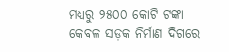ମଧ୍ୟରୁ ୨୫୦୦ କୋଟି ଟଙ୍କା କେବଳ ସଡ଼କ ନିର୍ମାଣ ଦିଗରେ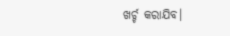ଖର୍ଚ୍ଚ କରାଯିବ।